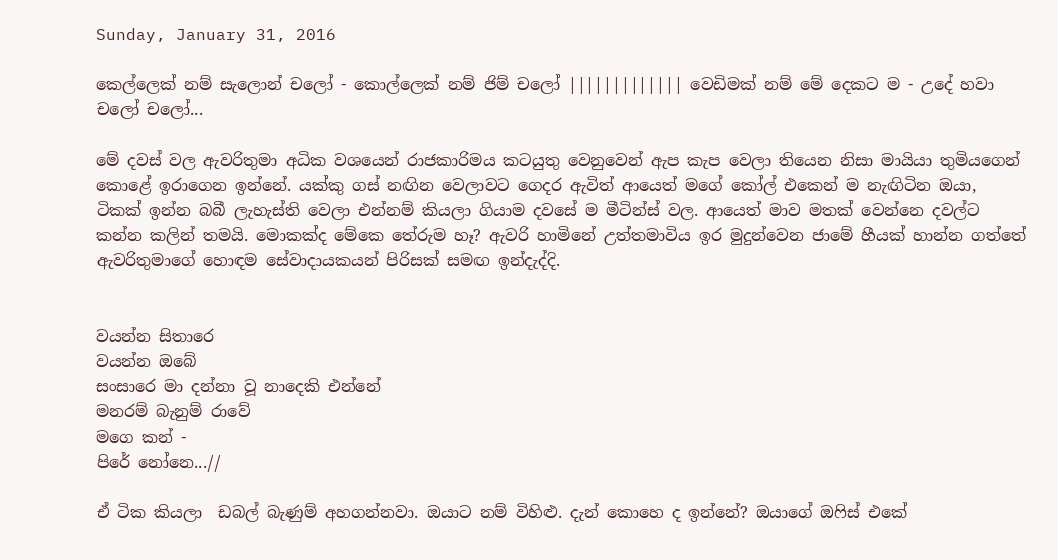Sunday, January 31, 2016

කෙල්ලෙක් නම් සැලොන් චලෝ - කොල්ලෙක් නම් ජිම් චලෝ ||||||||||||| වෙඩිමක් නම් මේ දෙකට ම - උදේ හවා චලෝ චලෝ...

මේ දවස් වල ඇවරිතුමා අධික වශයෙන් රාජකාරිමය කටයුතු වෙනුවෙන් ඇප කැප වෙලා තියෙන නිසා මායියා තුමියගෙන් කොළේ ඉරාගෙන ඉන්නේ. යක්කු ගස් නඟින වෙලාවට ගෙදර ඇවිත් ආයෙත් මගේ කෝල් එකෙන් ම නැඟිටින ඔයා, ටිකක් ඉන්න බබී ලැහැස්ති වෙලා එන්නම් කියලා ගියාම දවසේ ම මීටින්ස් වල. ආයෙත් මාව මතක් වෙන්නෙ දවල්ට කන්න කලින් තමයි. මොකක්ද මේකෙ තේරුම හෑ? ඇවරි හාමිනේ උත්තමාවිය ඉර මුදුන්වෙන ජාමේ හීයක් හාන්න ගත්තේ ඇවරිතුමාගේ හොඳම සේවාදායකයන් පිරිසක් සමඟ ඉන්දැද්දි.


වයන්න සිතාරෙ
වයන්න ඔබේ
සංසාරෙ මා දන්නා වූ නාදෙකි එන්නේ
මනරම් බැනුම් රාවේ
මගෙ කන් -
පිරේ නෝනෙ...//

ඒ ටික කියලා  ඩබල් බැණුම් අහගන්නවා. ඔයාට නම් විහිළු. දැන් කොහෙ ද ඉන්නේ? ඔයාගේ ඔෆිස් එකේ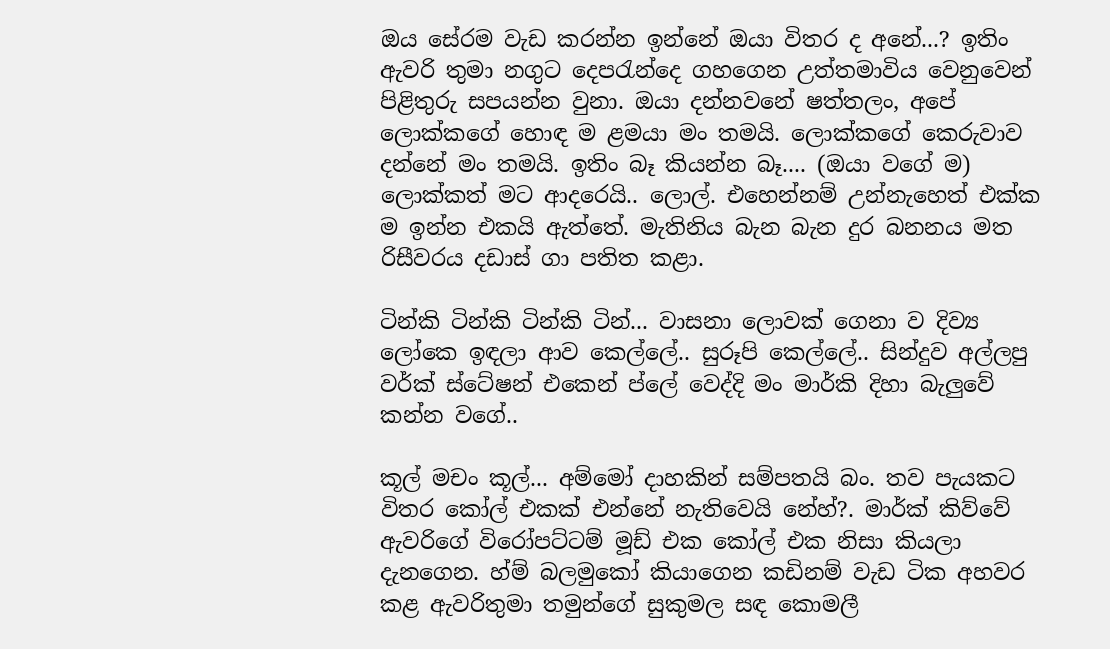ඔය සේරම වැඩ කරන්න ඉන්නේ ඔයා විතර ද අනේ...? ඉතිං ඇවරි තුමා නගුට දෙපරැන්දෙ ගහගෙන උත්තමාවිය වෙනුවෙන් පිළිතුරු සපයන්න වුනා. ඔයා දන්නවනේ ෂත්තලං, අපේ ලොක්කගේ හොඳ ම ළමයා මං තමයි. ලොක්කගේ කෙරුවාව දන්නේ මං තමයි. ඉතිං බෑ කියන්න බෑ.... (ඔයා වගේ ම) ලොක්කත් මට ආදරෙයි.. ලොල්. එහෙන්නම් උන්නැහෙත් එක්ක ම ඉන්න එකයි ඇත්තේ. මැතිනිය බැන බැන දුර බනනය මත රිසීවරය දඩාස් ගා පතිත කළා.

ටින්කි ටින්කි ටින්කි ටින්... වාසනා ලොවක් ගෙනා ව දිව්‍ය ලෝකෙ ඉඳලා ආව කෙල්ලේ.. සුරූපි කෙල්ලේ.. සින්දුව අල්ලපු වර්ක් ස්ටේෂන් එකෙන් ප්ලේ වෙද්දි මං මාර්කි දිහා බැලුවේ කන්න වගේ..

කූල් මචං කූල්... අම්මෝ දාහකින් සම්පතයි බං. තව පැයකට විතර කෝල් එකක් එන්නේ නැතිවෙයි නේහ්?. මාර්ක් කිව්වේ ඇවරිගේ විරෝපට්ටම් මූඩ් එක කෝල් එක නිසා කියලා දැනගෙන. හ්ම් බලමුකෝ කියාගෙන කඩිනම් වැඩ ටික අහවර කළ ඇවරිතුමා තමුන්ගේ සුකුමල සඳ කොමලී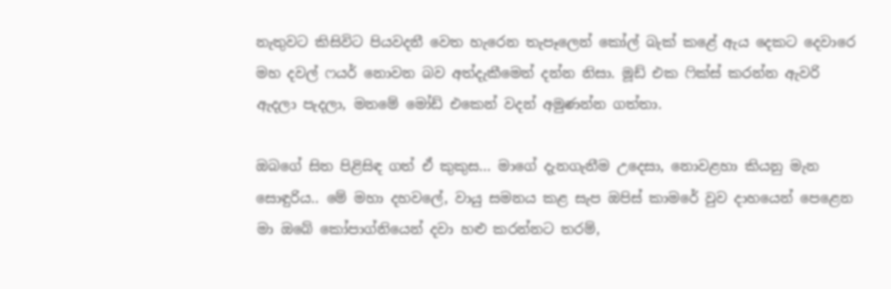නැතුවට කිසිවිට පියවදනී වෙත හැරෙන තැපෑලෙන් කෝල් බැක් කළේ ඇය දෙකට දෙවාරෙ මහ දවල් ෆයර් නොවන බව අත්දැකීමෙන් දන්න නිසා. මූඩ් එක ෆික්ස් කරන්න ඇවරි ඇදලා පැදලා, මනමේ මෝඩ් එකෙන් වදන් අමුණන්න ගත්තා.

ඔබගේ සිත පිළිසිඳ ගත් ඒ කුකුස... මාගේ දැනගැනීම උදෙසා, නොවළහා කියනු මැන සොඳුරිය.. මේ මහා දහවලේ, වායු සමනය කළ සැප ඔපිස් කාමරේ වුව දාහයෙන් පෙළෙන මා ඔබේ කෝපාග්නියෙන් දවා හළු කරන්නට තරම්,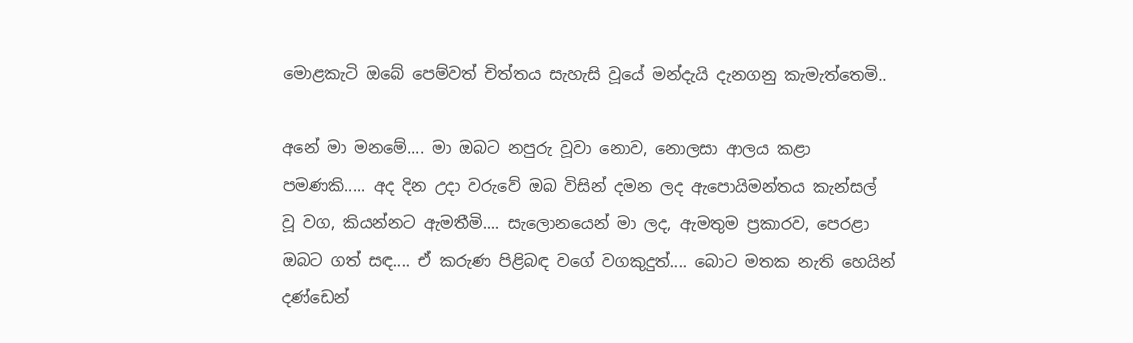මොළකැටි ඔබේ පෙම්වත් චිත්තය සැහැසි වූයේ මන්දැයි දැනගනු කැමැත්තෙමි..

අනේ මා මනමේ.... මා ඔබට නපුරු වූවා නොව, නොලසා ආලය කළා පමණකි..... අද දින උදා වරුවේ ඔබ විසින් දමන ලද ඇපොයිමන්තය කැන්සල් වූ වග, කියන්නට ඇමතීමි.... සැලොනයෙන් මා ලද, ඇමතුම ප්‍රකාරව, පෙරළා ඔබට ගත් සඳ.... ඒ කරුණ පිළිබඳ වගේ වගකුදුත්.... බොට මතක නැති හෙයින් දණ්ඩෙන්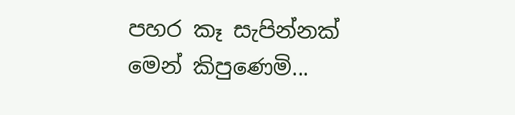පහර කෑ සැපින්නක් මෙන් කිපුණෙමි...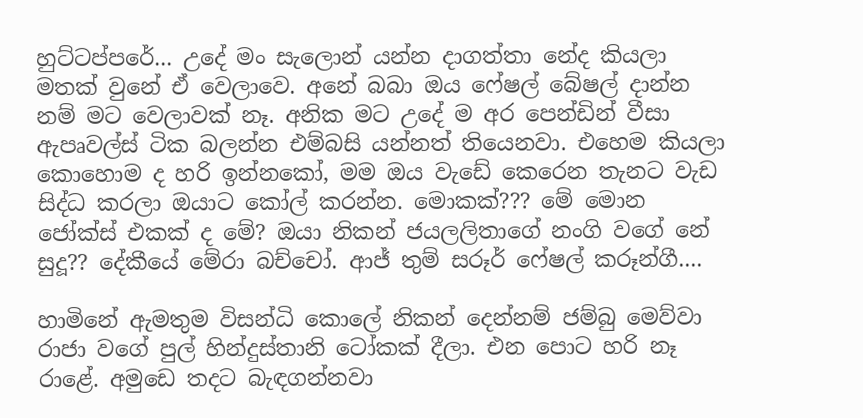හුට්ටප්පරේ... උදේ මං සැලොන් යන්න දාගත්තා නේද කියලා මතක් වුනේ ඒ වෙලාවෙ. අනේ බබා ඔය ෆේෂල් බේෂල් දාන්න නම් මට වෙලාවක් නෑ. අනික මට උදේ ම අර පෙන්ඩින් වීසා ඇපෘවල්ස් ටික බලන්න එම්බසි යන්නත් තියෙනවා. එහෙම කියලා කොහොම ද හරි ඉන්නකෝ, මම ඔය වැඩේ කෙරෙන තැනට වැඩ සිද්ධ කරලා ඔයාට කෝල් කරන්න. මොකක්??? මේ මොන ජෝක්ස් එකක් ද මේ? ඔයා නිකන් ජයලලිතාගේ නංගි වගේ නේ සුදූ?? දේකීයේ මේරා බච්චෝ. ආජ් තුම් සරූර් ෆේෂල් කරූන්ගී....

හාමිනේ ඇමතුම විසන්ධි කොලේ නිකන් දෙන්නම් ජම්බු මෙව්වා රාජා වගේ පුල් හින්දුස්තානි ටෝකක් දීලා. එන පොට හරි නෑ රාළේ. අමුඩෙ තදට බැඳගන්නවා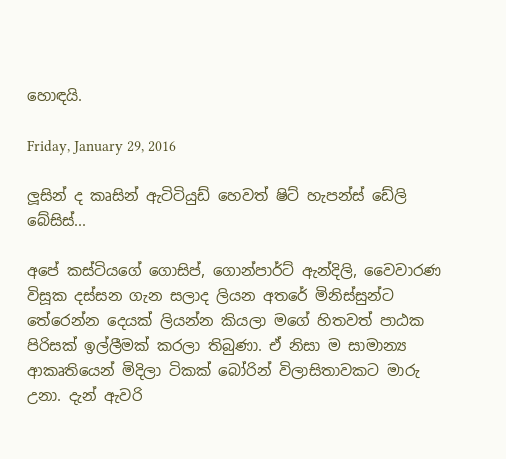හොඳයි.

Friday, January 29, 2016

ලූසින් ද කෘසින් ඇටිටියුඩ් හෙවත් ෂිට් හැපන්ස් ඩේලි බේසිස්...

අපේ කස්ටියගේ ගොසිප්, ගොන්පාර්ට් ඇන්දිලි, වෛවාරණ විසූක දස්සන ගැන සලාද ලියන අතරේ මිනිස්සුන්ට තේරෙන්න දෙයක් ලියන්න කියලා මගේ හිතවත් පාඨක පිරිසක් ඉල්ලීමක් කරලා තිබුණා. ඒ නිසා ම සාමාන්‍ය ආකෘතියෙන් මිදිලා ටිකක් බෝරින් විලාසිතාවකට මාරු උනා. දැන් ඇවරි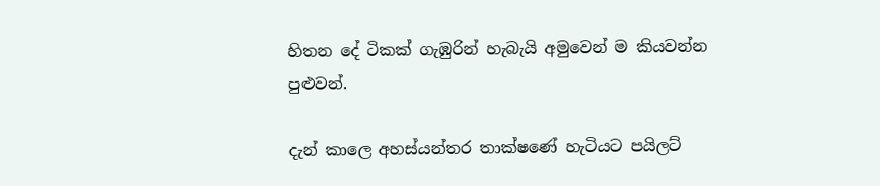හිතන දේ ටිකක් ගැඹුරින් හැබැයි අමුවෙන් ම කියවන්න පුළුවන්.

දැන් කාලෙ අහස්යන්තර තාක්ෂණේ හැටියට පයිලට්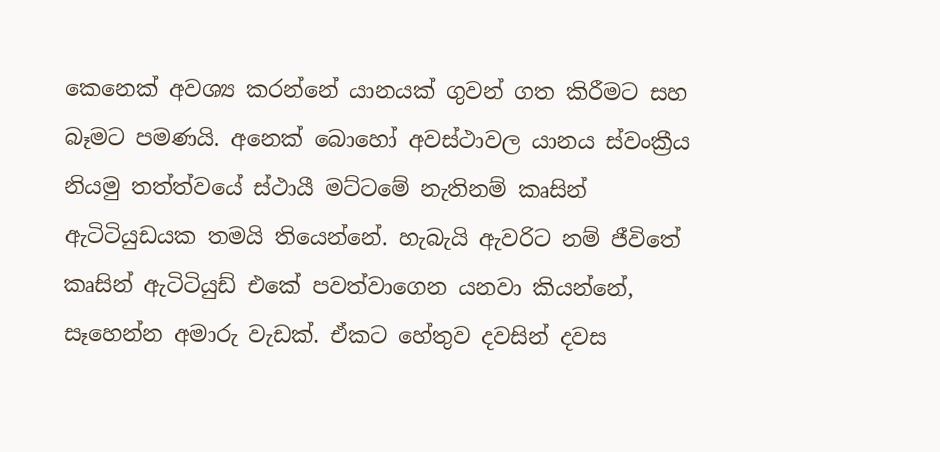කෙනෙක් අවශ්‍ය කරන්නේ යානයක් ගුවන් ගත කිරීමට සහ බෑමට පමණයි. අනෙක් බොහෝ අවස්ථාවල යානය ස්වංක්‍රීය නියමු තත්ත්වයේ ස්ථායී මට්ටමේ නැතිනම් කෘසින් ඇටිටියුඩයක තමයි තියෙන්නේ. හැබැයි ඇවරිට නම් ජීවිතේ කෘසින් ඇටිටියුඩ් එකේ පවත්වාගෙන යනවා කියන්නේ, සෑහෙන්න අමාරු වැඩක්. ඒකට හේතුව දවසින් දවස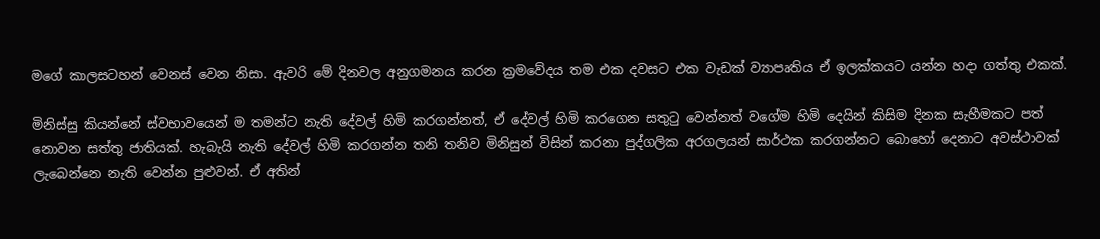මගේ කාලසටහන් වෙනස් වෙන නිසා. ඇවරි මේ දිනවල අනුගමනය කරන ක්‍රමවේදය තම එක දවසට එක වැඩක් ව්‍යාපෘතිය ඒ ඉලක්කයට යන්න හදා ගත්තු එකක්.

මිනිස්සු කියන්නේ ස්වභාවයෙන් ම තමන්ට නැති දේවල් හිමි කරගන්නත්, ඒ දේවල් හිමි කරගෙන සතුටු වෙන්නත් වගේම හිමි දෙයින් කිසිම දිනක සැහීමකට පත් නොවන සත්තු ජාතියක්. හැබැයි නැති දේවල් හිමි කරගන්න තනි තනිව මිනිසුන් විසින් කරනා පුද්ගලික අරගලයන් සාර්ථක කරගන්නට බොහෝ දෙනාට අවස්ථාවක් ලැබෙන්නෙ නැති වෙන්න පුළුවන්. ඒ අතින්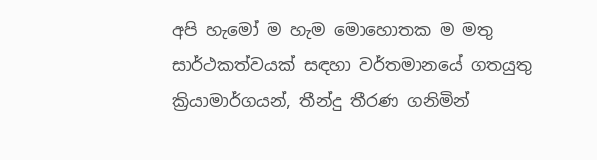අපි හැමෝ ම හැම මොහොතක ම මතු සාර්ථකත්වයක් සඳහා වර්තමානයේ ගතයුතු ක්‍රියාමාර්ගයන්, තීන්දු තීරණ ගනිමින්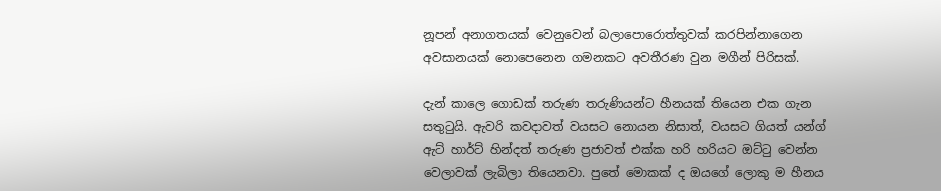නූපන් අනාගතයක් වෙනුවෙන් බලාපොරොත්තුවක් කරපින්නාගෙන අවසානයක් නොපෙනෙන ගමනකට අවතීරණ වුන මගීන් පිරිසක්.

දැන් කාලෙ ගොඩක් තරුණ තරුණියන්ට හීනයක් තියෙන එක ගැන සතුටුයි. ඇවරි කවදාවත් වයසට නොයන නිසාත්, වයසට ගියත් යන්ග් ඇට් හාර්ට් හින්දත් තරුණ ප්‍රජාවත් එක්ක හරි හරියට ඔට්ටු වෙන්න වෙලාවක් ලැබිලා තියෙනවා. පුතේ මොකක් ද ඔයගේ ලොකු ම හීනය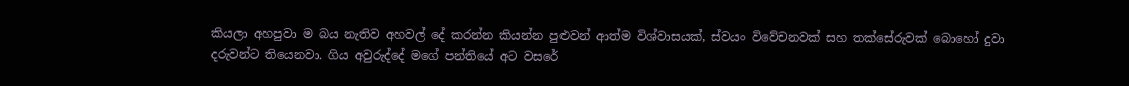කියලා අහපුවා ම බය නැතිව අහවල් දේ කරන්න කියන්න පුළුවන් ආත්ම විශ්වාසයක්, ස්වයං විවේචනවක් සහ තක්සේරුවක් බොහෝ දුවා දරුවන්ට තියෙනවා. ගිය අවුරුද්දේ මගේ පන්තියේ අට වසරේ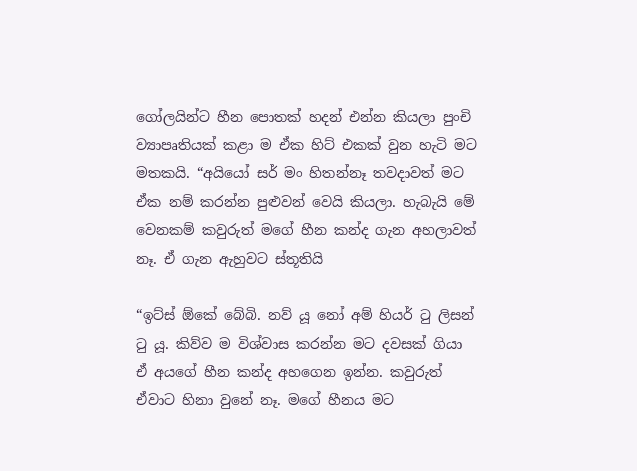ගෝලයින්ට හීන පොතක් හදන් එන්න කියලා පුංචි ව්‍යාපෘතියක් කළා ම ඒක හිට් එකක් වුන හැටි මට මතකයි. “අයියෝ සර් මං හිතන්නෑ තවදාවත් මට ඒක නම් කරන්න පුළුවන් වෙයි කියලා. හැබැයි මේ වෙනකම් කවුරුත් මගේ හීන කන්ද ගැන අහලාවත් නෑ. ඒ ගැන ඇහුවට ස්තූතියි

“ඉට්ස් ඕකේ බේබි. නව් යූ නෝ අම් හියර් ටු ලිසන් ටු යූ. කිව්ව ම විශ්වාස කරන්න මට දවසක් ගියා ඒ අයගේ හීන කන්ද අහගෙන ඉන්න. කවුරුත් ඒවාට හිනා වුනේ නෑ. මගේ හීනය මට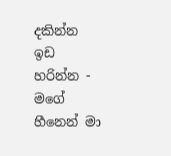දකින්න ඉඩ හරින්න - මගේ හීනෙන් මා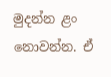මුදන්න ළං නොවන්න. ඒ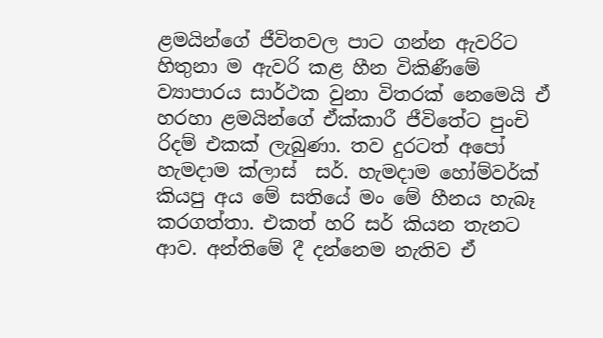ළමයින්ගේ ජීවිතවල පාට ගන්න ඇවරිට හිතුනා ම ඇවරි කළ හීන විකිණීමේ ව්‍යාපාරය සාර්ථක වුනා විතරක් නෙමෙයි ඒ හරහා ළමයින්ගේ ඒක්කාරී ජීවිතේට පුංචි රිදම් එකක් ලැබුණා. තව දුරටත් අපෝ හැමදාම ක්ලාස්  සර්. හැමදාම හෝම්වර්ක් කියපු අය මේ සතියේ මං මේ හීනය හැබෑ කරගත්තා. එකත් හරි සර් කියන තැනට ආව. අන්තිමේ දී දන්නෙම නැතිව ඒ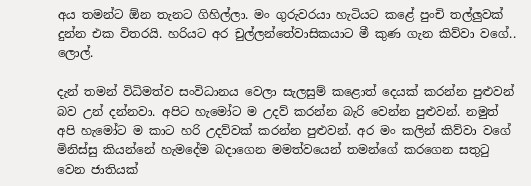අය තමන්ට ඕන තැනට ගිහිල්ලා. මං ගුරුවරයා හැටියට ක‍ළේ පුංචි තල්ලුවක් දුන්න එක විතරයි. හරියට අර චුල්ලන්තේවාසිකයාට මී කුණ ගැන කිව්වා වගේ.. ලොල්.

දැන් තමන් විධිමත්ව සංවිධානය වෙලා සැලසුම් කළොත් දෙයක් කරන්න පුළුවන් බව උන් දන්නවා. අපිට හැමෝට ම උදව් කරන්න බැරි වෙන්න පුළුවන්. නමුත් අපි හැමෝට ම කාට හරි උදව්වක් කරන්න පුළුවන්. අර මං කලින් කිව්වා වගේ මිනිස්සු කියන්නේ හැමදේම බදාගෙන මමත්වයෙන් තමන්ගේ කරගෙන සතුටු වෙන ජාතියක්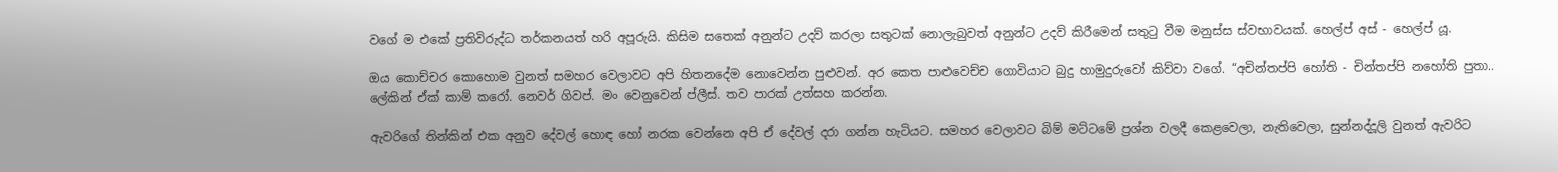වගේ ම එකේ ප්‍රතිවිරුද්ධ තර්කනයත් හරි අපූරුයි. කිසිම සතෙක් අනුන්ට උදව් කරලා සතුටක් නොලැබුවත් අනුන්ට උදව් කිරීමෙන් සතුටු වීම මනුස්ස ස්වභාවයක්. හෙල්ප් අස් - හෙල්ප් යූ.

ඔය කොච්චර කොහොම වුනත් සමහර වෙලාවට අපි හිතනදේම නොවෙන්න පුළුවන්. අර කෙත පාළුවෙච්ච ගොවියාට බුදු හාමුදුරුවෝ කිව්වා වගේ. “අචින්තප්පි හෝති - චින්තප්පි නහෝති පුතා.. ලේකින් ඒක් කාම් කරෝ. නෙවර් ගිවප්. මං වෙනුවෙන් ප්ලීස්. තව පාරක් උත්සහ කරන්න.

ඇවරිගේ තින්කින් එක අනුව දේවල් හොඳ හෝ නරක වෙන්නෙ අපි ඒ දේවල් දරා ගන්න හැටියට. සමහර වෙලාවට බිම් මට්ටමේ ප්‍රශ්න වලදී කෙළවෙලා, නැතිවෙලා, සුන්නද්දූලි වුනත් ඇවරිට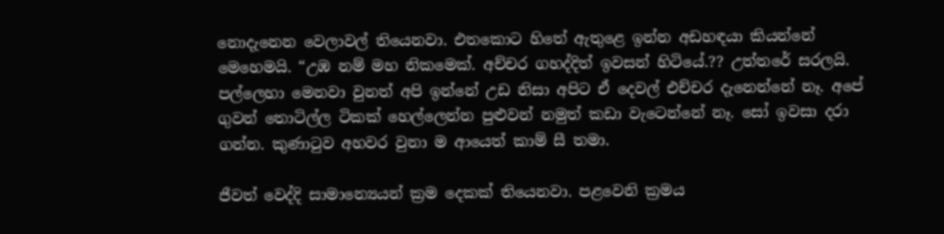නොදැනෙන වෙලාවල් තියෙනවා. එතකොට හිතේ ඇතුළෙ ඉන්න අඩහඳයා කියන්නේ මෙහෙමයි. “උඹ නම් මහ නිකමෙක්. අච්චර ගහද්දිත් ඉවසන් හිටියේ.?? උත්තරේ සරලයි. පල්ලෙහා මෙනවා වුනත් අපි ඉන්නේ උඩ නිසා අපිට ඒ දෙවල් එච්චර දැනෙන්නේ නෑ. අපේ ගුවන් තොටිල්ල ටිකක් හෙල්ලෙන්න පුළුවන් නමුත් කඩා වැටෙන්නේ නෑ. සෝ ඉවසා දරා ගන්න. කුණාටුව අහවර වුනා ම ආයෙත් කාම් සී තමා.

ජීවත් වෙද්දි සාමාන්‍යෙයන් ක්‍රම දෙකක් තියෙනවා. පළවෙනි ක්‍රමය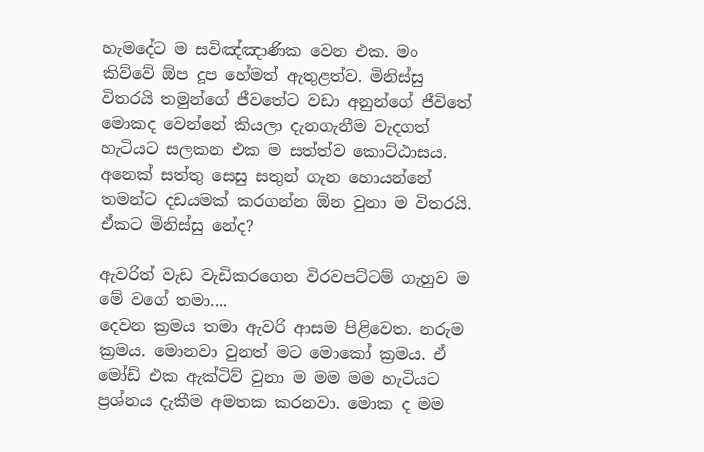හැමදේට ම සවිඤ්ඤාණික වෙන එක. මං කිව්වේ ඕප දූප හේමත් ඇතුළත්ව. මිනිස්සු විතරයි තමුන්ගේ ජීවතේට වඩා අනුන්ගේ ජීවිතේ මොකද වෙන්නේ කියලා දැනගැනීම වැදගත් හැටියට සලකන එක ම සත්ත්ව කොට්ඨාසය. අනෙක් සත්තු සෙසු සතුන් ගැන හොයන්නේ තමන්ට දඩයමක් කරගන්න ඕන වුනා ම විතරයි. ඒකට මිනිස්සු නේද?

ඇවරිත් වැඩ වැඩිකරගෙන විරවපට්ටම් ගැහුව ම මේ වගේ තමා....
දෙවන ක්‍රමය තමා ඇවරි ආසම පිළිවෙත. නරුම ක්‍රමය. මොනවා වුනත් මට මොකෝ ක්‍රමය. ඒ මෝඩ් එක ඇක්ටිව් වුනා ම මම මම හැටියට ප්‍රශ්නය දැකීම අමතක කරනවා. මොක ද මම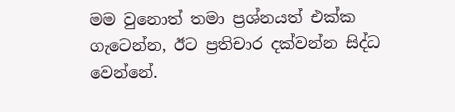මම වුනොත් තමා ප්‍රශ්නයත් එක්ක ගැටෙන්න, ඊට ප්‍රතිචාර දක්වන්න සිද්ධ වෙන්නේ.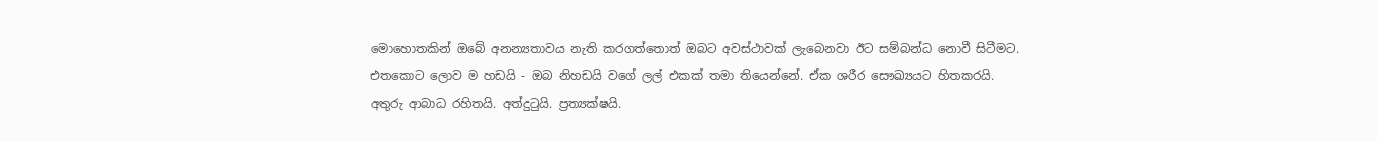මොහොතකින් ඔබේ අනන්‍යතාවය නැති කරගත්තොත් ඔබට අවස්ථාවක් ලැබෙනවා ඊට සම්බන්ධ නොවී සිටීමට. එතකොට ලොව ම හඩයි - ඔබ නිහඩයි වගේ ලල් එකක් තමා තියෙන්නේ. ඒක ශරීර සෞඛ්‍යයට හිතකරයි. අතුරු ආබාධ රහිතයි. අත්දුටුයි. ප්‍රත්‍යක්ෂයි.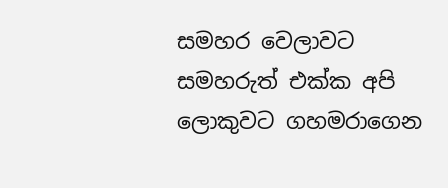සමහර වෙලාවට සමහරුත් එක්ක අපි ලොකුවට ගහමරාගෙන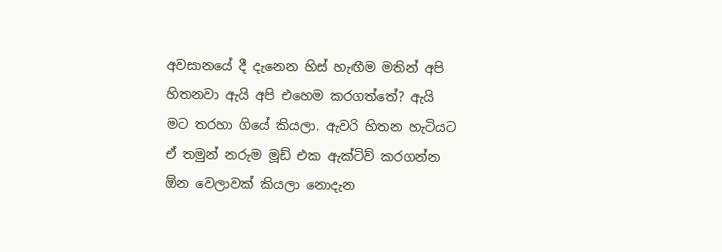අවසානයේ දී දැනෙන හිස් හැඟීම මතින් අපි හිතනවා ඇයි අපි එහෙම කරගත්තේ? ඇයි මට තරහා ගියේ කියලා. ඇවරි හිතන හැටියට ඒ තමුන් නරුම මූඩ් එක ඇක්ටිව් කරගන්න ඕන වෙලාවක් කියලා නොදැන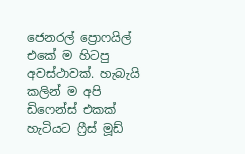ජෙනරල් ප්‍රොෆයිල් එකේ ම හිටපු අවස්ථාවක්. හැබැයි කලින් ම අපි ඩිෆෙන්ස් එකක් හැටියට ෆ්‍රීස් මූඩ්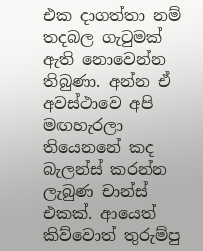එක දාගත්තා නම් තදබල ගැටුමක් ඇති නොවෙන්න තිබුණා. අන්න ඒ අවස්ථාවෙ අපි මඟහැරලා තියෙනනේ කද බැලන්ස් කරන්න ලැබුණ චාන්ස් එකක්. ආයෙත් කිව්වොත් තුරුම්පු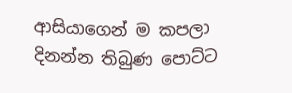ආසියාගෙන් ම කපලා දිනන්න තිබුණ පොට්ට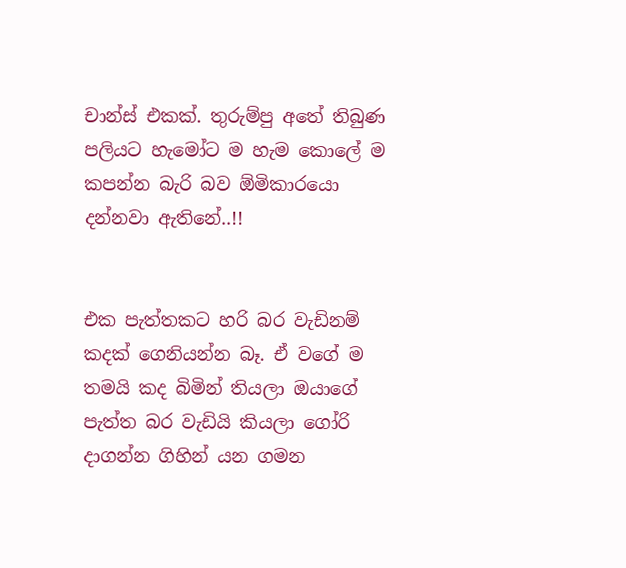චාන්ස් එකක්. තුරුම්පු අතේ තිබුණ පලියට හැමෝට ම හැම කොලේ ම කපන්න බැරි බව ඕමිකාරයො දන්නවා ඇතිනේ..!!


එක පැත්තකට හරි බර වැඩිනම් කදක් ගෙනියන්න බෑ. ඒ වගේ ම තමයි කද බිමින් තියලා ඔයාගේ පැත්ත බර වැඩියි කියලා ගෝරි දාගන්න ගිහින් යන ගමන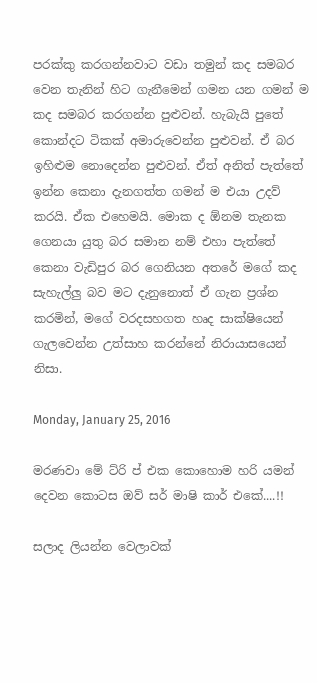පරක්කු කරගන්නවාට වඩා තමුන් කද සමබර වෙන තැනින් හිට ගැනීමෙන් ගමන යන ගමන් ම කද සමබර කරගන්න පුළුවන්. හැබැයි පුතේ කොන්දට ටිකක් අමාරුවෙන්න පුළුවන්. ඒ බර ඉහිළුම නොදෙන්න පුළුවන්. ඒත් අනිත් පැත්තේ ඉන්න කෙනා දැනගත්ත ගමන් ම එයා උදව් කරයි. ඒක එහෙමයි. මොක ද ඕනම තැනක ගෙනයා යුතු බර සමාන නම් එහා පැත්තේ කෙනා වැඩිපුර බර ගෙනියන අතරේ මගේ කද සැහැල්ලු බව මට දැනුනොත් ඒ ගැන ප්‍රශ්න කරමින්, මගේ වරදසහගත හෘද සාක්ෂියෙන් ගැලවෙන්න උත්සාහ කරන්නේ නිරායාසයෙන් නිසා.

Monday, January 25, 2016

මරණවා මේ ට්රි ප් එක කොහොම හරි යමන් දෙවන කොටස ඔව් සර් මාෂි කාර් එකේ....!!

සලාද ලියන්න වෙලාවක්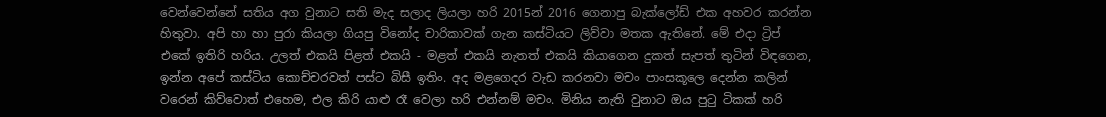වෙන්වෙන්නේ සතිය අග වුනාට සති මැද සලාද ලියලා හරි 2015න් 2016 ගෙනාපු බැක්ලෝඩ් එක අහවර කරන්න හිතුවා. අපි හා හා පුරා කියලා ගියපු විනෝද චාරිකාවක් ගැන කස්ටියට ලිව්වා මතක ඇතිනේ. මේ එදා ට්‍රිප් එකේ ඉතිරි හරිය. උලත් එකයි පිළත් එකයි - මළත් එකයි නැතත් එකයි කියාගෙන දුකත් සැපත් තුටින් විඳගෙන, ඉන්න අපේ කස්ටිය කොච්චරවත් පස්ට බිසී ඉතිං. අද මළගෙදර වැඩ කරනවා මචං පාංසකූලෙ දෙන්න කලින් වරෙන් කිව්වොත් එහෙම, එල කිරි යාළු රෑ වෙලා හරි එන්නම් මචං. මිනිය නැති වුනාට ඔය පුටු ටිකක් හරි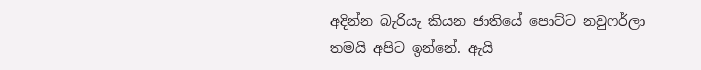අදින්න බැරියැ කියන ජාතියේ පොට්ට නවුෆර්ලා තමයි අපිට ඉන්නේ. ඇයි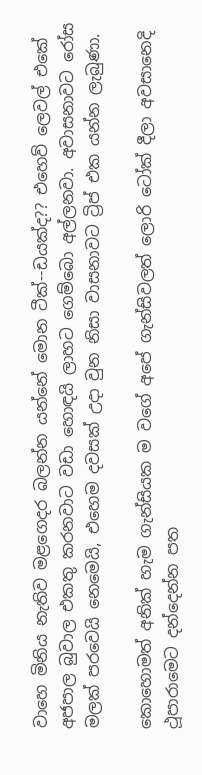වාහෙ මිනිය නැතිව මළගෙදර බලන්න යන්නේ මොන ටීක්--ඩයක්ද?? එහෙව් ලෙවල් එකේ අජපාල බුවාල එකතු කරනවාට වඩා හොඳයි ලාහට ගෙම්බො අල්ලනවා. අවාසනාවට රෝස මලක් පරවෙයි නෙමෙයි, එහෙම දවසක් උදා වුන නිසා වාසනාවට ට්‍රිප් එක යන්න ලැබුණා.

කොහොමත් අනික් හැම ගැන්සියක ම වගේ අපේ ගැන්සිවලත් ලොරි ටෝක් දීලා අවසානෙදි ථූපාරාමෙට දන්දෙන්න පත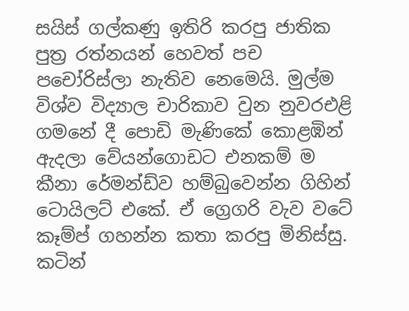සයිස් ගල්කණු ඉතිරි කරපු ජාතික පුත්‍ර රත්නයන් හෙවත් පච පචෝරිස්ලා නැතිව නෙමෙයි. මුල්ම විශ්ව විද්‍යාල චාරිකාව වුන නුවරඑළි ගමනේ දී පොඩි මැණිකේ කොළඹින් ඇදලා වේයන්ගොඩට එනකම් ම කීනා රේමන්ඩ්ව හම්බුවෙන්න ගිහින් ටොයිලට් එකේ. ඒ ග්‍රෙගරි වැව වටේ කෑම්ප් ගහන්න කතා කරපු මිනිස්සු. කටින්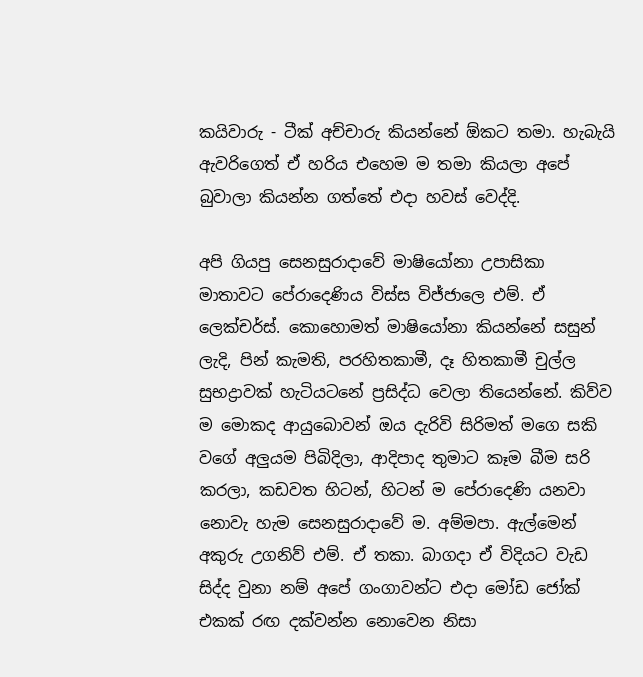කයිවාරු - ටීක් අච්චාරු කියන්නේ ඕකට තමා. හැබැයි ඇවරිගෙත් ඒ හරිය එහෙම ම තමා කියලා අපේ බුවාලා කියන්න ගත්තේ එදා හවස් වෙද්දි.

අපි ගියපු සෙනසුරාදාවේ මාෂියෝනා උපාසිකා මාතාවට පේරාදෙණිය විස්ස විජ්ජාලෙ එම්. ඒ ලෙක්චර්ස්. කොහොමත් මාෂියෝනා කියන්නේ සසුන් ලැදි, පින් කැමති, පරහිතකාමී, දෑ හිතකාමී චුල්ල සුභද්‍රාවක් හැටියටනේ ප්‍රසිද්ධ වෙලා තියෙන්නේ. කිව්ව ම මොකද ආයුබොවන් ඔය දැරිවි සිරිමත් මගෙ සකි වගේ අලුයම පිබිදිලා, ආදිපාද තුමාට කෑම බීම සරි කරලා, කඩවත හිටන්, හිටන් ම පේරාදෙණි යනවා නොවැ හැම සෙනසුරාදාවේ ම. අම්මපා. ඇල්මෙන් අකුරු උගනිව් එම්. ඒ තකා. බාගදා ඒ විදියට වැඩ සිද්ද වුනා නම් අපේ ගංගාවන්ට එදා මෝඩ ජෝක් එකක් රඟ දක්වන්න නොවෙන නිසා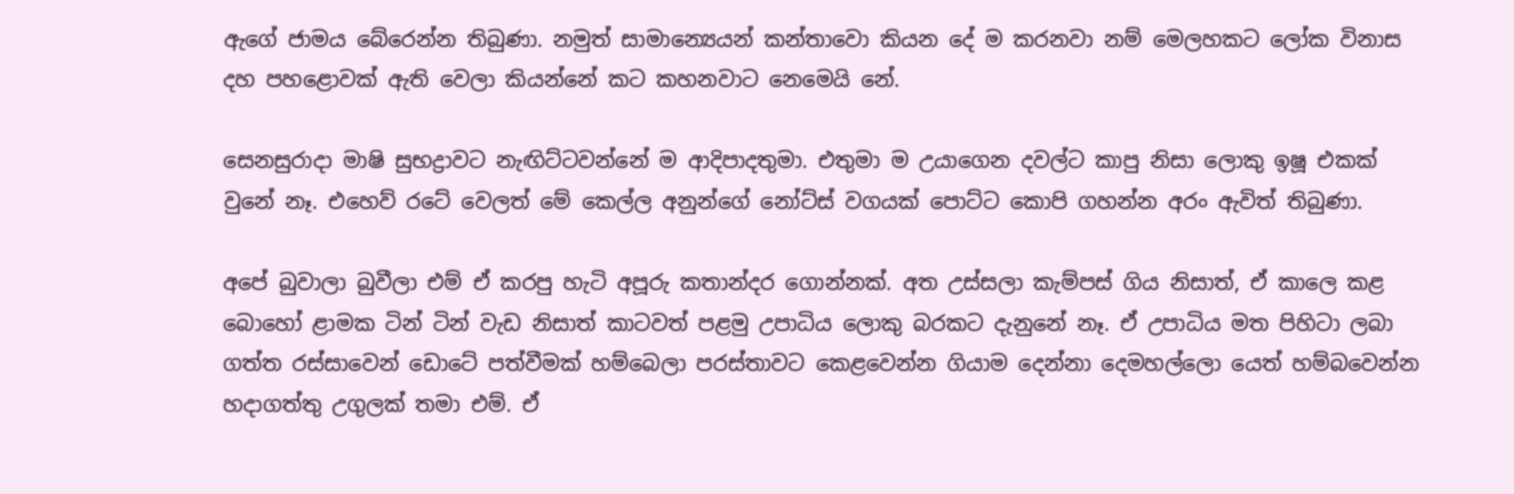ඇගේ ජාමය බේරෙන්න තිබුණා. නමුත් සාමාන්‍යෙයන් කන්තාවො කියන දේ ම කරනවා නම් මෙලහකට ලෝක විනාස දහ පහළොවක් ඇති වෙලා කියන්නේ කට කහනවාට නෙමෙයි නේ.

සෙනසුරාදා මාෂි සුභද්‍රාවට නැඟිට්ටවන්නේ ම ආදිපාදතුමා. එතුමා ම උයාගෙන දවල්ට කාපු නිසා ලොකු ඉෂූ එකක් වුනේ නෑ. එහෙව් රටේ වෙලත් මේ කෙල්ල අනුන්ගේ නෝට්ස් වගයක් පොට්ට කොපි ගහන්න අරං ඇවිත් තිබුණා.

අපේ බුවාලා බුවීලා එම් ඒ කරපු හැටි අපූරු කතාන්දර ගොන්නක්. අත උස්සලා කැම්පස් ගිය නිසාත්, ඒ කාලෙ කළ බොහෝ ළාමක ටින් ටින් වැඩ නිසාත් කාටවත් පළමු උපාධිය ලොකු බරකට දැනුනේ නෑ. ඒ උපාධිය මත පිහිටා ලබා ගත්ත රස්සාවෙන් ඩොටේ පත්වීමක් හම්බෙලා පරස්තාවට කෙළවෙන්න ගියාම දෙන්නා දෙමහල්ලො යෙත් හම්බවෙන්න හදාගත්තු උගුලක් තමා එම්. ඒ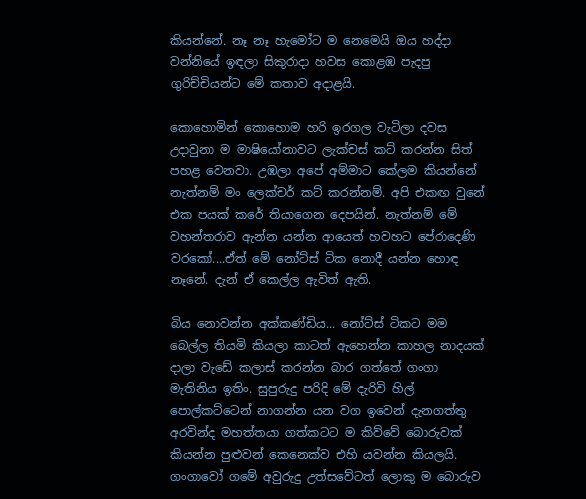කියන්නේ. නෑ නෑ හැමෝට ම නෙමෙයි ඔය හද්දා වන්නියේ ඉඳලා සිකුරාදා හවස කොළඹ පැදපු ගුරිච්චියන්ට මේ කතාව අදාළයි.

කොහොමින් කොහොම හරි ඉරගල වැටිලා දවස උදාවුනා ම මාෂියෝනාවට ලැක්චස් කට් කරන්න සිත් පහළ වෙනවා. උඹලා අපේ අම්මාට කේලම කියන්නේ නැත්නම් මං ලෙක්චර් කට් කරන්නම්. අපි එකඟ වුනේ එක පයක් කරේ තියාගෙන දෙපයින්. නැත්නම් මේ වහන්තරාව ඇන්න යන්න ආයෙත් හවහට පේරාදෙණි වරකෝ....ඒත් මේ නෝට්ස් ටික නොදී යන්න හොඳ නෑනේ. දැන් ඒ කෙල්ල ඇවිත් ඇති.

බිය නොවන්න අක්කණ්ඩිය... නෝට්ස් ටිකට මම බෙල්ල තියමි කියලා කාටත් ඇහෙන්න කාහල නාදයක් දාලා වැඩේ කලාස් කරන්න බාර ගත්තේ ගංගා මැතිනිය ඉතිං. සුපුරුදු පරිදි මේ දැරිවි හිල් පොල්කට්ටෙන් නාගන්න යන වග ඉවෙන් දැනගත්තු අරවින්ද මහත්තයා ගත්කටට ම කිව්වේ බොරුවක් කියන්න පුළුවන් කෙනෙක්ව එහි යවන්න කියලයි. ගංගාවෝ ගමේ අවුරුදු උත්සවේටත් ලොකු ම බොරුව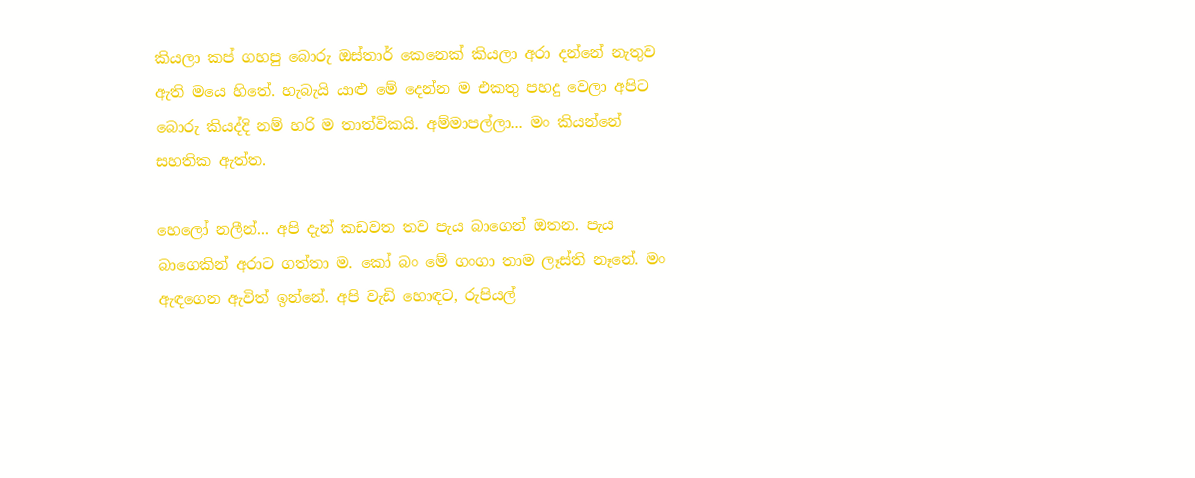කියලා කප් ගහපු බොරු ඔස්තාර් කෙනෙක් කියලා අරා දන්නේ නැතුව ඇති මයෙ හිතේ. හැබැයි යාළු මේ දෙන්න ම එකතු පහදු වෙලා අපිට බොරු කියද්දි නම් හරි ම තාත්විකයි. අම්මාපල්ලා... මං කියන්නේ සහතික ඇත්ත.

හෙලෝ නලීන්... අපි දැන් කඩවත තව පැය බාගෙන් ඔතන. පැය බාගෙකින් අරාට ගත්තා ම. කෝ බං මේ ගංගා තාම ලෑස්ති නෑනේ. මං ඇඳගෙන ඇවිත් ඉන්නේ. අපි වැඩි හොඳට, රුපියල්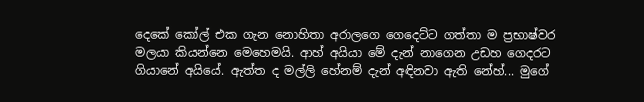දෙකේ කෝල් එක ගැන නොහිතා අරාලගෙ ගෙදෙට්ට ගත්තා ම ප්‍රභාෂ්වර මලයා කියන්නෙ මෙහෙමයි. ආහ් අයියා මේ දැන් නාගෙන උඩහ ගෙදරට ගියානේ අයියේ. ඇත්ත ද මල්ලි හේනම් දැන් අඳිනවා ඇති නේහ්... මුගේ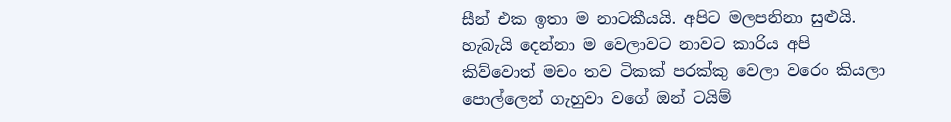සීන් එක ඉතා ම නාටකීයයි. අපිට මලපනිනා සුළුයි. හැබැයි දෙන්නා ම වෙලාවට නාවට කාරිය අපි කිව්වොත් මචං තව ටිකක් පරක්කු වෙලා වරෙං කියලා පොල්ලෙන් ගැහුවා වගේ ඔන් ටයිම්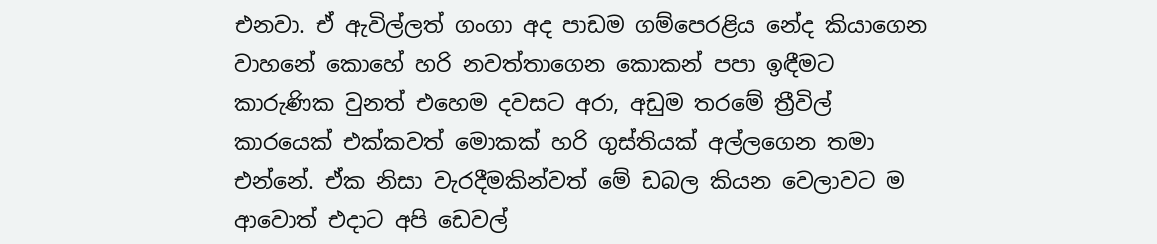එනවා. ඒ ඇවිල්ලත් ගංගා අද පාඩම ගම්පෙරළිය නේද කියාගෙන වාහනේ කොහේ හරි නවත්තාගෙන කොකන් පපා ඉඳීමට කාරුණික වුනත් එහෙම දවසට අරා, අඩුම තරමේ ත්‍රීවිල් කාරයෙක් එක්කවත් මොකක් හරි ගුස්තියක් අල්ලගෙන තමා එන්නේ. ඒක නිසා වැරදීමකින්වත් මේ ඩබල කියන වෙලාවට ම ආවොත් එදාට අපි ඩෙවල්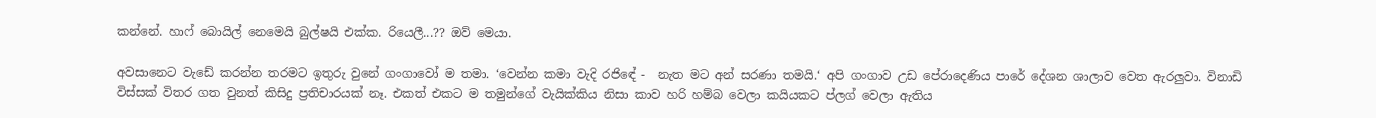කන්නේ. හාෆ් බොයිල් නෙමෙයි බුල්ෂයි එක්ක. රියෙලී...?? ඔව් මෙයා.

අවසානෙට වැඩේ කරන්න තරමට ඉතුරු වුනේ ගංගාවෝ ම තමා. ‘වෙන්න කමා වැදි රජිඳේ -  නැත මට අන් සරණා තමයි.‘ අපි ගංගාව උඩ පේරාදෙණිය පාරේ දේශන ශාලාව වෙත ඇරලුවා. විනාඩි විස්සක් විතර ගත වුනත් කිසිදු ප්‍රතිචාරයක් නෑ. එකත් එකට ම තමුන්ගේ වැයික්කිය නිසා කාව හරි හම්බ වෙලා කයියකට ප්ලග් වෙලා ඇතිය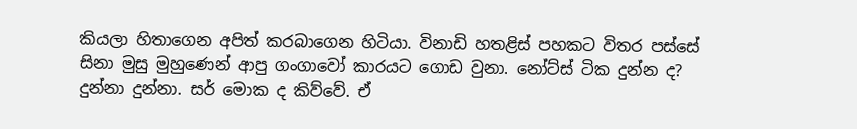කියලා හිතාගෙන අපිත් කරබාගෙන හිටියා. විනාඩි හතළිස් පහකට විතර පස්සේ සිනා මුසු මුහුණෙන් ආපු ගංගාවෝ කාරයට ගොඩ වුනා. නෝට්ස් ටික දුන්න ද? දුන්නා දුන්නා. සර් මොක ද කිව්වේ. ඒ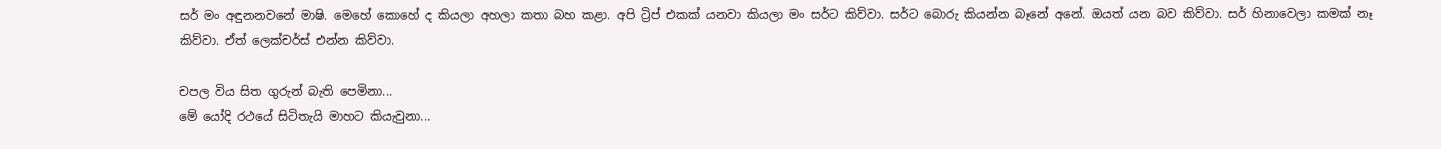සර් මං අඳුනනවනේ මාෂි. මෙහේ කොහේ ද කියලා අහලා කතා බහ කළා. අපි ට්‍රිප් එකක් යනවා කියලා මං සර්ට කිව්වා. සර්ට බොරු කියන්න බෑනේ අනේ. ඔයත් යන බව කිව්වා. සර් හිනාවෙලා කමක් නෑ කිව්වා. ඒත් ලෙක්චර්ස් එන්න කිව්වා.

චපල විය සිත ගුරුන් බැති පෙමිනා...
මේ යෝදි රථයේ සිටිතැයි මාහට කියැවුනා...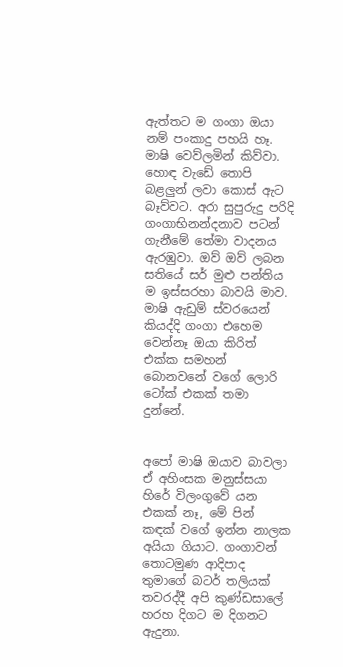ඇත්තට ම ගංගා ඔයා නම් පංකාදු පහයි හෑ. මාෂි වෙව්ලමින් කිව්වා. හොඳ වැඩේ තොපි බළලුන් ලවා කොස් ඇට බෑව්වට. අරා සුපුරුදු පරිදි ගංගාභිනන්දනාව පටන් ගැනීමේ තේමා වාදනය ඇරඹුවා. ඔව් ඔව් ලබන සතියේ සර් මුළු පන්තිය ම ඉස්සරහා බාවයි මාව. මාෂි ඇඩුම් ස්වරයෙන් කියද්දි ගංගා එහෙම වෙන්නෑ ඔයා කිරිත් එක්ක සමහන් බොනවනේ වගේ ලොරි ටෝක් එකක් තමා දුන්නේ.


අපෝ මාෂි ඔයාව බාවලා ඒ අහිංසක මනුස්සයා හිරේ විලංගුවේ යන එකක් නෑ, මේ පින් කඳක් වගේ ඉන්න නාලක අයියා ගියාට. ගංගාවන් තොටමුණ ආදිපාද තුමාගේ බටර් තලියක් තවරද්දී අපි කුණ්ඩසාලේ හරහ දිගට ම දිගනට ඇදුනා.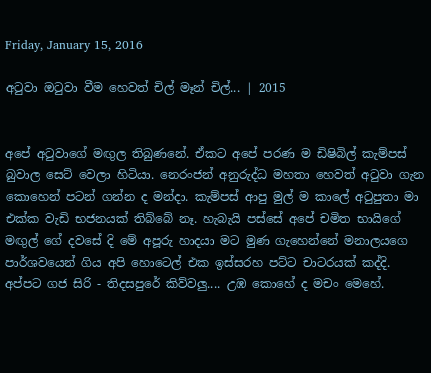Friday, January 15, 2016

අටුවා ඔටුවා වීම හෙවත් චිල් මෑන් චිල්... | 2015


අපේ අටුවාගේ මඟුල තිබුණනේ. ඒකට අපේ පරණ ම ඩිෂිබිල් කැම්පස් බුවාල සෙට් වෙලා හිටියා. නෙරංජන් අනුරුද්ධ මහතා හෙවත් අටුවා ගැන කොහෙන් පටන් ගන්න ද මන්දා. කැම්පස් ආපු මුල් ම කාලේ අටුපුතා මා එක්ක වැඩි භජනයක් තිබ්බේ නෑ. හැබැයි පස්සේ අපේ චමිත භායිගේ මඟුල් ගේ දවසේ දි මේ අපූරු හාදයා මට මුණ ගැහෙන්නේ මනාලයගෙ පාර්ශවයෙන් ගිය අපි හොටෙල් එක ඉස්සරහ පට්ට චාටරයක් කද්දි.
අප්පට ගජ සිරි - තිදසපුරේ කිව්වලු.... උඹ කොහේ ද මචං මෙහේ.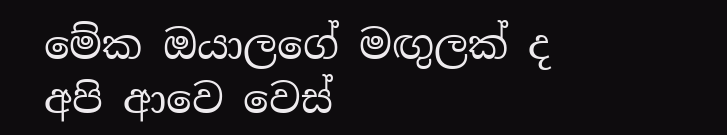මේක ඔයාලගේ මඟුලක් ද අපි ආවෙ වෙස්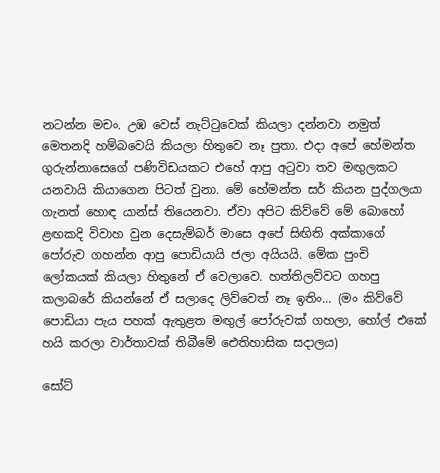නටන්න මචං. උඹ වෙස් නැට්ටුවෙක් කියලා දන්නවා නමුත් මෙතනදි හම්බවෙයි කියලා හිතුවෙ නෑ පුතා. එදා අපේ හේමන්ත ගුරුන්නාසෙගේ පණිවිඩයකට එහේ ආපු අටුවා තව මඟුලකට යනවායි කියාගෙන පිටත් වුනා. මේ හේමන්ත සර් කියන පුද්ගලයා ගැනත් හොඳ යාන්ස් තියෙනවා. ඒවා අපිට කිව්වේ මේ බොහෝ ළඟකදි විවාහ වුන දෙසැම්බර් මාසෙ අපේ සිඟිති අක්කාගේ පෝරුව ගහන්න ආපු පොඩියායි ජලා අයියයි. මේක පුංචි ලෝකයක් කියලා හිතුනේ ඒ වෙලාවෙ. හත්තිලව්වට ගහපු කලාබරේ කියන්නේ ඒ සලාදෙ ලිව්වෙත් නෑ ඉතිං... (මං කිව්වේ පොඩියා පැය පහක් ඇතුළත මඟුල් පෝරුවක් ගහලා, හෝල් එකේ හයි කරලා වාර්තාවක් තිබීමේ ඓතිහාසික සදාලය)

සෝට්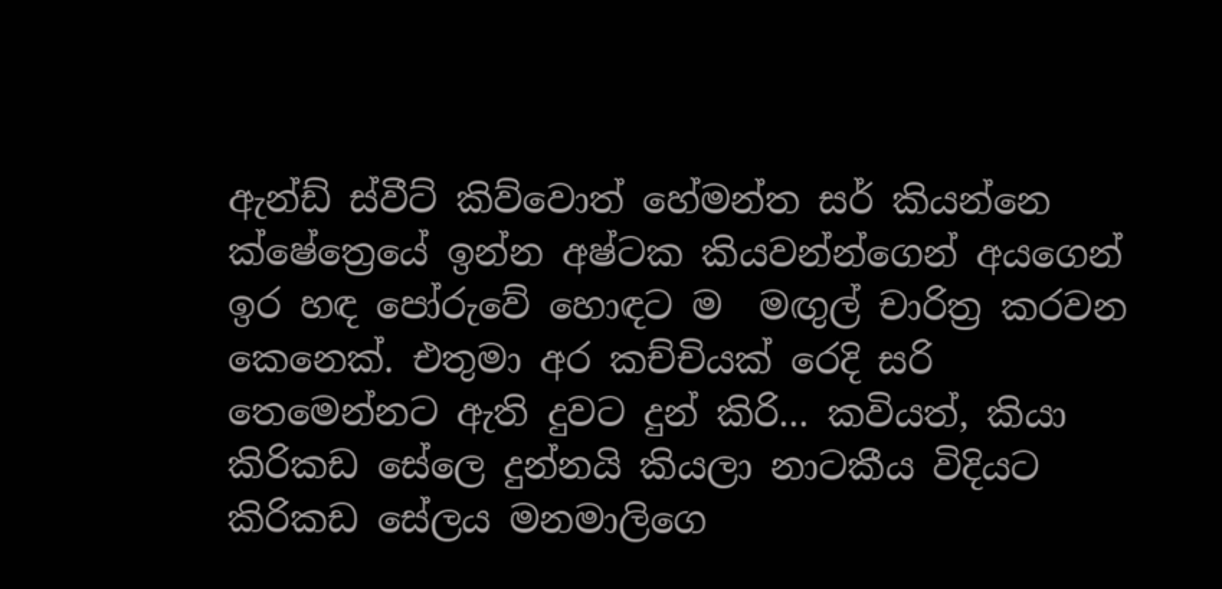ඇන්ඩ් ස්වීට් කිව්වොත් හේමන්ත සර් කියන්නෙ ක්ෂේත්‍රෙයේ ඉන්න අෂ්ටක කියවන්න්ගෙන් අයගෙන් ඉර හඳ පෝරුවේ හොඳට ම  මඟුල් චාරිත්‍ර කරවන කෙනෙක්. එතුමා අර කච්චියක් රෙදි සරි තෙමෙන්නට ඇති දුවට දුන් කිරි... කවියත්, කියා කිරිකඩ සේලෙ දුන්නයි කියලා නාටකීය විදියට කිරිකඩ සේලය මනමාලිගෙ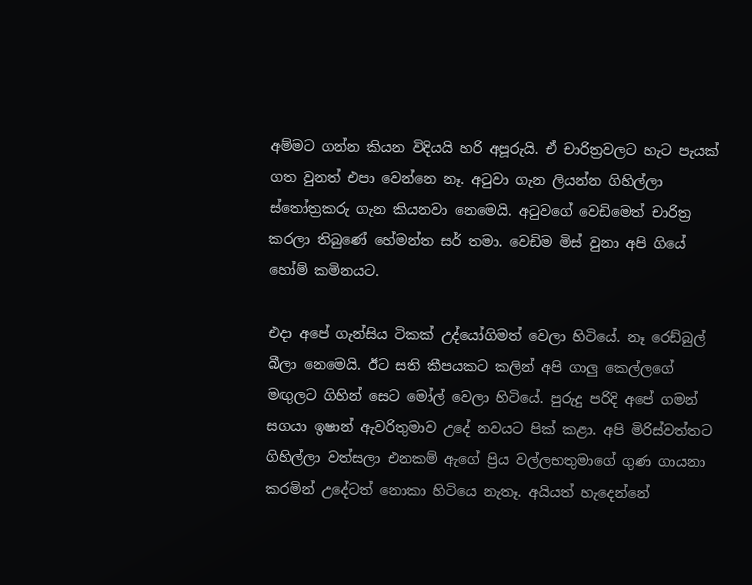අම්මට ගන්න කියන විදියයි හරි අපූරුයි. ඒ චාරිත්‍රවලට හැට පැයක් ගත වුනත් එපා වෙන්නෙ නෑ. අටුවා ගැන ලියන්න ගිහිල්ලා ස්තෝත්‍රකරු ගැන කියනවා නෙමෙයි. අටුවගේ වෙඩිමෙත් චාරිත්‍ර කරලා තිබුණේ හේමන්ත සර් තමා. වෙඩිම මිස් වුනා අපි ගියේ හෝම් කමිනයට.

එදා අපේ ගැන්සිය ටිකක් උද්යෝගිමත් වෙලා හිටියේ. නෑ රෙඩ්බුල් බීලා නෙමෙයි. ඊට සති කීපයකට කලින් අපි ගාලු කෙල්ලගේ මඟුලට ගිහින් සෙට මෝල් වෙලා හිටියේ. පුරුදු පරිදි අපේ ගමන් සගයා ඉෂාන් ඇවරිතුමාව උදේ නවයට පික් කළා. අපි මිරිස්වත්තට ගිහිල්ලා වත්සලා එනකම් ඇගේ ප්‍රිය වල්ලභතුමාගේ ගුණ ගායනා කරමින් උදේටත් නොකා හිටියෙ නැතෑ. අයියත් හැදෙන්නේ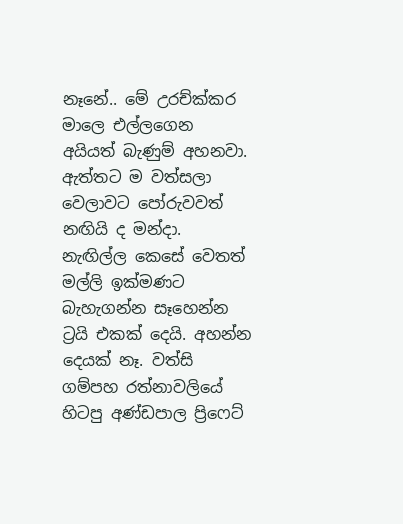නෑනේ.. මේ උරච්ක්කර මාලෙ එල්ලගෙන අයියත් බැණුම් අහනවා. ඇත්තට ම වත්සලා වෙලාවට පෝරුවවත් නඟියි ද මන්දා. නැඟිල්ල කෙසේ වෙතත් මල්ලි ඉක්මණට බැහැගන්න සෑහෙන්න ට්‍රයි එකක් දෙයි. අහන්න දෙයක් නෑ. වත්සි ගම්පහ රත්නාවලියේ හිටපු අණ්ඩපාල ප්‍රිෆෙට්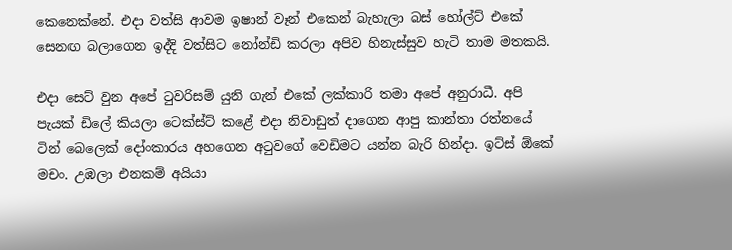කෙනෙක්නේ. එදා වත්සි ආවම ඉෂාන් වෑන් එකෙන් බැහැලා බස් හෝල්ට් එකේ සෙනඟ බලාගෙන ඉද්දි වත්සිට නෝන්ඩි කරලා අපිව හිනැස්සුව හැටි තාම මතකයි.

එදා සෙට් වුන අපේ ටුවරිසම් යුනි ගැන් එකේ ලක්කාරි තමා අපේ අනුරාධී. අපි පැයක් ඩිලේ කියලා ටෙක්ස්ට් කළේ එදා නිවාඩුත් දාගෙන ආපු කාන්තා රත්නයේ ටින් බෙලෙක් දෝංකාරය අහගෙන අටුවගේ වෙඩිමට යන්න බැරි හින්දා. ඉට්ස් ඕකේ මචං. උඹලා එනකම් අයියා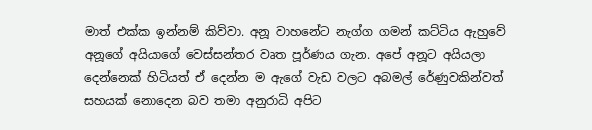මාත් එක්ක ඉන්නම් කිව්වා. අනූ වාහනේට නැග්ග ගමන් කට්ටිය ඇහුවේ අනූගේ අයියාගේ වෙස්සන්තර වෘත පූර්ණය ගැන. අපේ අනූට අයියලා දෙන්නෙක් හිටියත් ඒ දෙන්න ම ඇගේ වැඩ වලට අබමල් රේණුවකින්වත් සහයක් නොදෙන බව තමා අනුරාධි අපිට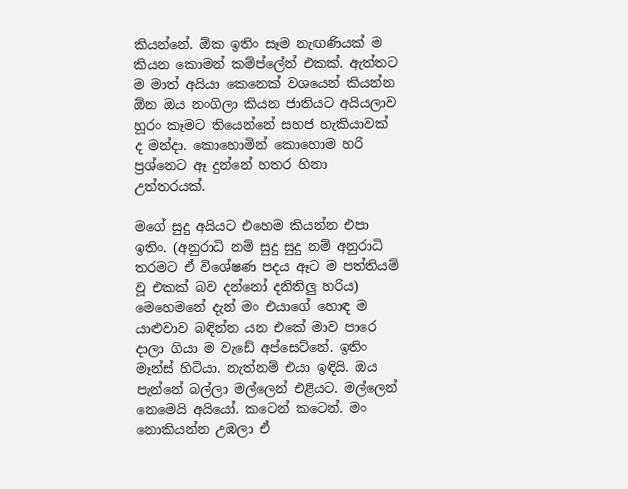කියන්නේ. ඕක ඉතිං සෑම නැඟණියක් ම කියන කොමන් කම්ප්ලේන් එකක්. ඇත්තට ම මාත් අයියා කෙනෙක් වශයෙන් කියන්න ඕන ඔය නංගිලා කියන ජාතියට අයියලාව හූරං කෑමට තියෙන්නේ සහජ හැකියාවක් ද මන්දා. කොහොමින් කොහොම හරි ප්‍රශ්නෙට ඈ දුන්නේ හතර හිනා උත්තරයක්.

මගේ සුදු අයියට එහෙම කියන්න එපා ඉතිං. (අනුරාධි නම් සුදු සුදු නම් අනුරාධි තරමට ඒ විශේෂණ පදය ඈට ම පත්තියම් වූ එකක් බව දන්නෝ දනිතිලු හරිය) මෙහෙමනේ දැන් මං එයාගේ හොඳ ම යාළුවාව බඳින්න යන එකේ මාව පාරෙ දාලා ගියා ම වැඩේ අප්සෙට්නේ. ඉතිං මෑන්ස් හිටියා. නැත්නම් එයා ඉඳියි. ඔය පැන්නේ බල්ලා මල්ලෙන් එළියට. මල්ලෙන් නෙමෙයි අයියෝ. කටෙන් කටෙන්. මං නොකියන්න උඹලා ඒ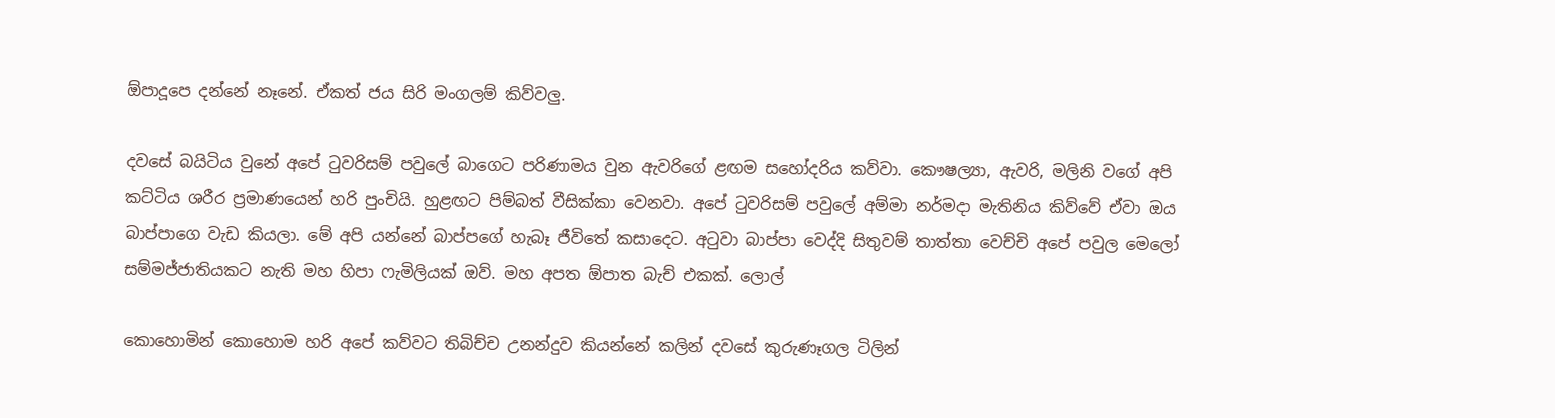ඕපාදූපෙ දන්නේ නෑනේ. ඒකත් ජය සිරි මංගලම් කිව්වලු.

දවසේ බයිටිය වුනේ අපේ ටුවරිසම් පවුලේ බාගෙට පරිණාමය වුන ඇවරිගේ ළඟම සහෝදරිය කව්වා. කෞෂල්‍යා, ඇවරි, මලිනි වගේ අපි කට්ටිය ශරීර ප්‍රමාණයෙන් හරි පුංචියි. හුළඟට පිම්බත් වීසික්කා වෙනවා. අපේ ටුවරිසම් පවුලේ අම්මා නර්මදා මැතිනිය කිව්වේ ඒවා ඔය බාප්පාගෙ වැඩ කියලා. මේ අපි යන්නේ බාප්පගේ හැබෑ ජීවිතේ කසාදෙට. අටුවා බාප්පා වෙද්දි සිතුවම් තාත්තා වෙච්චි අපේ පවුල මෙලෝ සම්මජ්ජාතියකට නැති මහ හිපා ෆැමිලියක් ඔව්. මහ අපත ඕපාත බැච් එකක්. ලොල්

කොහොමින් කොහොම හරි අපේ කව්වට තිබිච්ච උනන්දුව කියන්නේ කලින් දවසේ කුරුණෑගල ටිලින්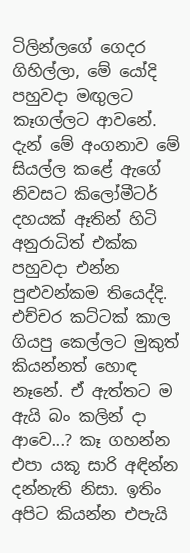ටිලින්ලගේ ගෙදර ගිහිල්ලා, මේ යෝදි පහුවදා මඟුලට කෑගල්ලට ආවනේ. දැන් මේ අංගනාව මේ සියල්ල කළේ ඇගේ නිවසට කිලෝමීටර් දහයක් ඈතින් හිටි අනුරාධිත් එක්ක පහුවදා එන්න පුළුවන්කම තියෙද්දි. එච්චර කට්ටක් කාල ගියපු කෙල්ලට මුකුත් කියන්නත් හොඳ නෑනේ. ඒ ඇත්තට ම ඇයි බං කලින් දා ආවෙ...? කෑ ගහන්න එපා යකූ සාරි අඳින්න දන්නැති නිසා. ඉතිං අපිට කියන්න එපැයි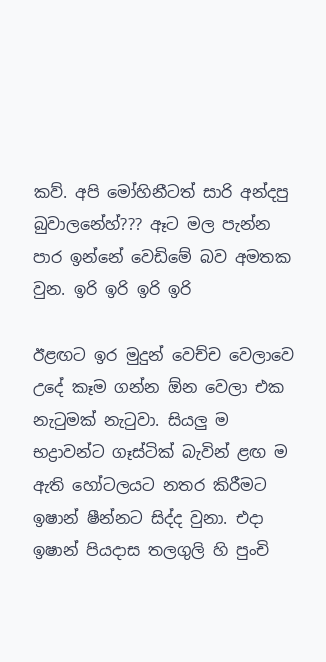කව්. අපි මෝහිනීටත් සාරි අන්දපු බුවාලනේහ්??? ඈට මල පැන්න පාර ඉන්නේ වෙඩිමේ බව අමතක වුන. ඉරි ඉරි ඉරි ඉරි

ඊළඟට ඉර මුදුන් වෙච්ච වෙලාවෙ උදේ කෑම ගන්න ඕන වෙලා එක නැටුමක් නැටුවා. සියලු ම භද්‍රාවන්ට ගෑස්ටික් බැවින් ළඟ ම ඇති හෝටලයට නතර කිරීමට ඉෂාන් ෂීන්නට සිද්ද වුනා. එදා ඉෂාන් පියදාස තලගුලි හි පුංචි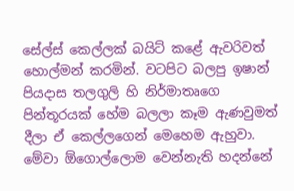සේල්ස් කෙල්ලක් බයිට් කළේ ඇවරිවත් හොල්මන් කරමින්. වටපිට බලපු ඉෂාන් පියදාස තලගුලි හි නිර්මාතෘගෙ පින්තූරයක් හේම බලලා කෑම ඇණවුමත් දීලා ඒ කෙල්ලගෙන් මෙහෙම ඇහුවා. මේවා ඕගොල්ලොම වෙන්නැති හදන්නේ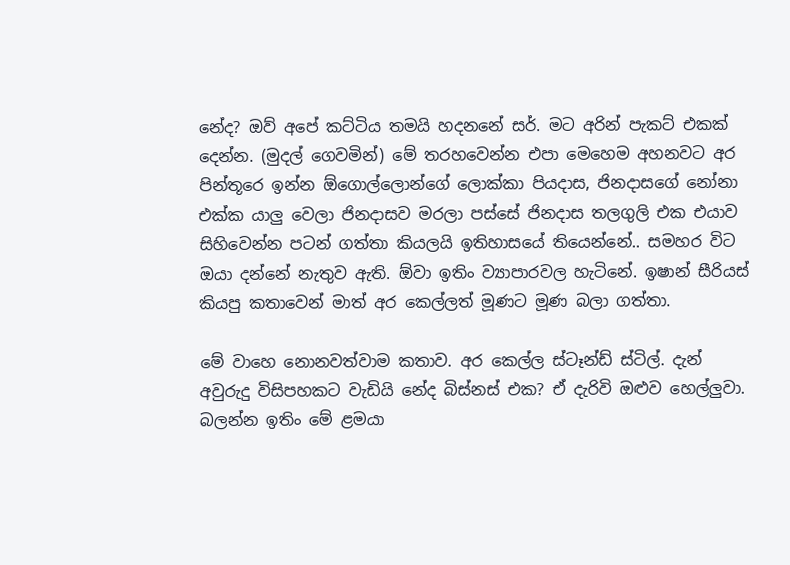නේද? ඔව් අපේ කට්ටිය තමයි හදනනේ සර්. මට අරින් පැකට් එකක් දෙන්න. (මුදල් ගෙවමින්) මේ තරහවෙන්න එපා මෙහෙම අහනවට අර පින්තූරෙ ඉන්න ඕගොල්ලොන්ගේ ලොක්කා පියදාස, ජිනදාසගේ නෝනා එක්ක යාලු වෙලා ජිනදාසව මරලා පස්සේ ජිනදාස තලගුලි එක එයාව සිහිවෙන්න පටන් ගත්තා කියලයි ඉතිහාසයේ තියෙන්නේ.. සමහර විට ඔයා දන්නේ නැතුව ඇති. ඕවා ඉතිං ව්‍යාපාරවල හැටිනේ. ඉෂාන් සීරියස් කියපු කතාවෙන් මාත් අර කෙල්ලත් මූණට මූණ බලා ගත්තා.

මේ වාහෙ නොනවත්වාම කතාව. අර කෙල්ල ස්ටෑන්ඩ් ස්ටිල්. දැන් අවුරුදු විසිපහකට වැඩියි නේද බිස්නස් එක? ඒ දැරිවි ඔළුව හෙල්ලුවා. බලන්න ඉතිං මේ ළමයා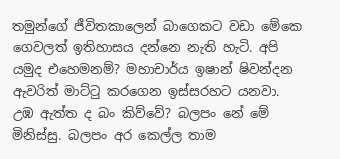තමුන්ගේ ජීවිතකාලෙන් බාගෙකට වඩා මේකෙ ගෙවලත් ඉතිහාසය දන්නෙ නැති හැටි. අපි යමුද එහෙමනම්? මහාචාර්ය ඉෂාන් ෂිවන්දන ඇවරිත් මාට්ටු කරගෙන ඉස්සරහට යනවා. උඹ ඇත්ත ද බං කිව්වේ? බලපං නේ මේ මිනිස්සු. බලපං අර කෙල්ල තාම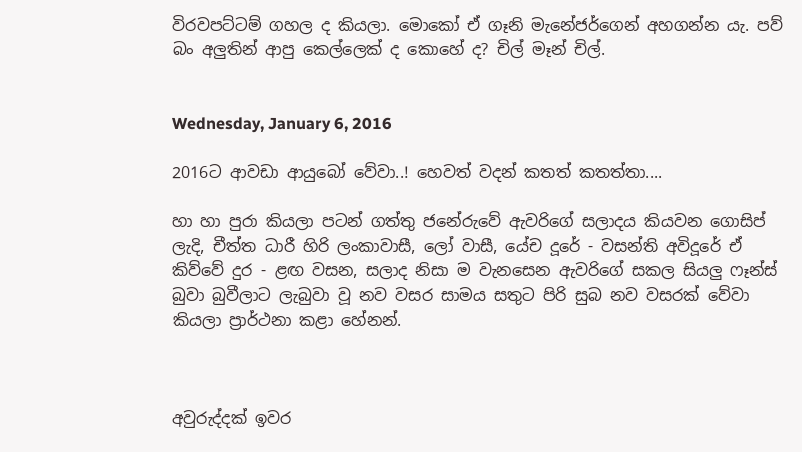විරවපට්ටම් ගහල ද කියලා. මොකෝ ඒ ගෑනි මැනේජර්ගෙන් අහගන්න යැ. පව් බං අලුතින් ආපු කෙල්ලෙක් ද කොහේ ද? චිල් මෑන් චිල්.


Wednesday, January 6, 2016

2016ට ආවඩා ආයුබෝ වේවා..! හෙවත් වදන් කතත් කතත්තා....

හා හා පුරා කියලා පටන් ගත්තු ජනේරුවේ ඇවරිගේ සලාදය කියවන ගොසිප් ලැදි, චීත්ත ධාරී හිරි ලංකාවාසී, ලෝ වාසී, යේච දූරේ - වසන්ති අවිදූරේ ඒ කිව්වේ දුර - ළඟ වසන, සලාද නිසා ම වැනසෙන ඇවරිගේ සකල සියලු ෆෑන්ස් බුවා බුවීලාට ලැබුවා වූ නව වසර සාමය සතුට පිරි සුබ නව වසරක් වේවා කියලා ප්‍රාර්ථනා කළා හේනන්.



අවුරුද්දක් ඉවර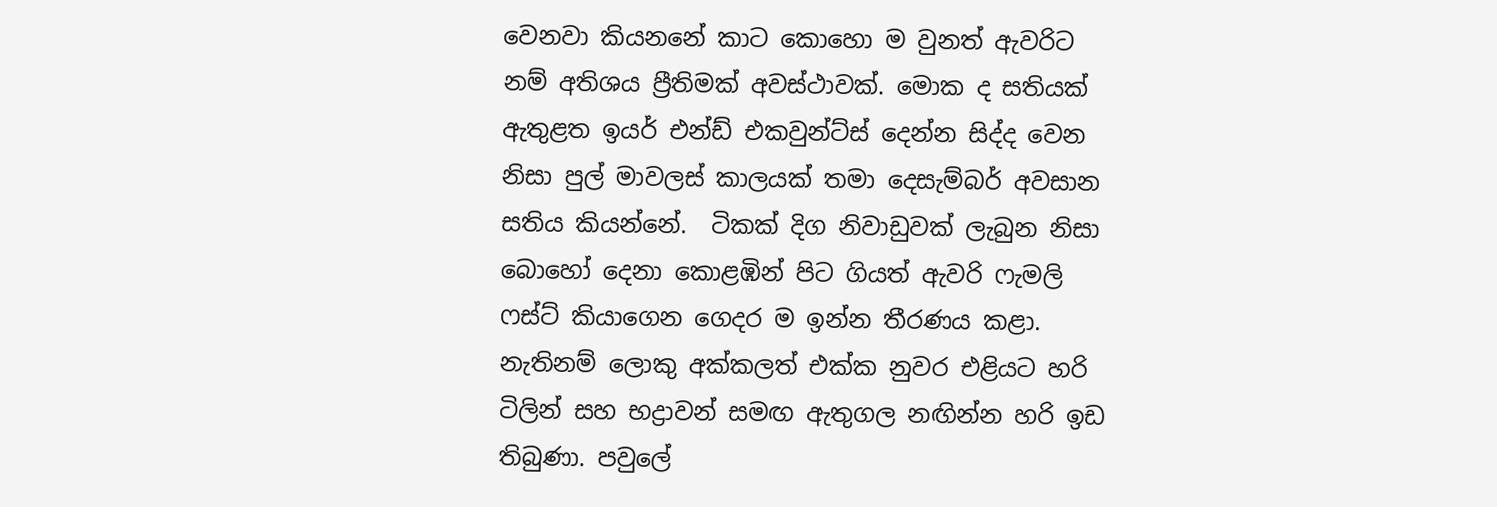වෙනවා කියනනේ කාට කොහො ම වුනත් ඇවරිට නම් අතිශය ප්‍රීතිමක් අවස්ථාවක්. මොක ද සතියක් ඇතුළත ඉයර් එන්ඩ් එකවුන්ට්ස් දෙන්න සිද්ද වෙන නිසා පුල් මාවලස් කාලයක් තමා දෙසැම්බර් අවසාන සතිය කියන්නේ.  ටිකක් දිග නිවාඩුවක් ලැබුන නිසා බොහෝ දෙනා කොළඹින් පිට ගියත් ඇවරි ෆැමලි ෆස්ට් කියාගෙන ගෙදර ම ඉන්න තීරණය කළා. නැතිනම් ලොකු අක්කලත් එක්ක නුවර එළියට හරි ටිලින් සහ භද්‍රාවන් සමඟ ඇතුගල නඟින්න හරි ඉඩ තිබුණා. පවුලේ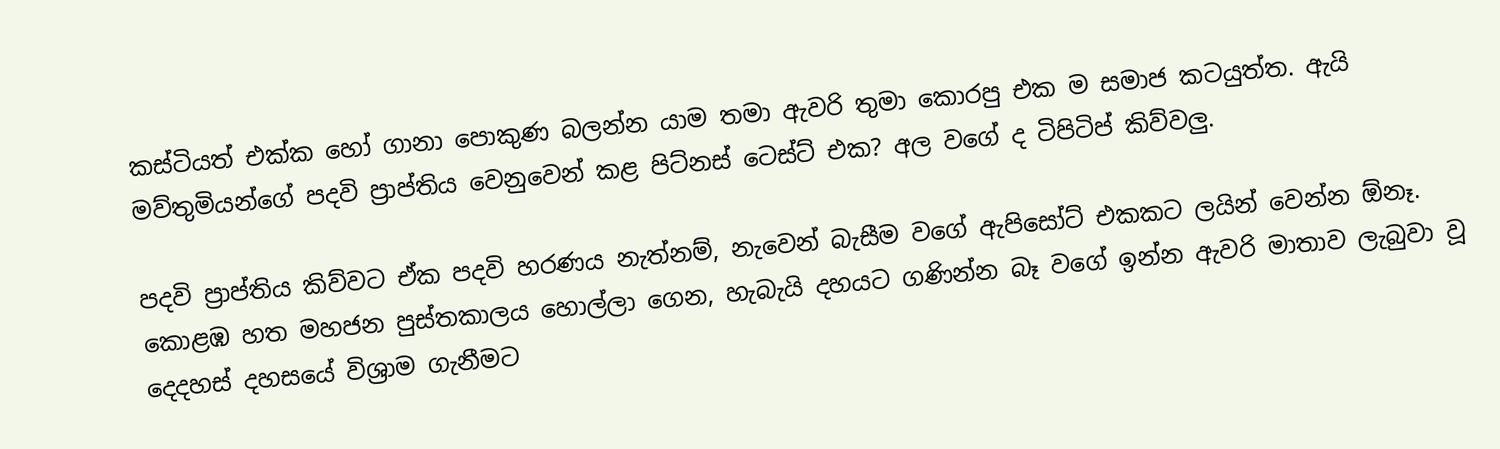කස්ටියත් එක්ක හෝ ගානා පොකුණ බලන්න යාම තමා ඇවරි තුමා කොරපු එක ම සමාජ කටයුත්ත. ඇයි මව්තුමියන්ගේ පදවි ප්‍රාප්තිය වෙනුවෙන් කළ පිට්නස් ටෙස්ට් එක? අල වගේ ද ටිපිටිප් කිව්වලු.

පදවි ප්‍රාප්තිය කිව්වට ඒක පදවි හරණය නැත්නම්, නැවෙන් බැසීම වගේ ඇපිසෝට් එකකට ලයින් වෙන්න ඕනෑ. කොළඹ හත මහජන පුස්තකාලය හොල්ලා ගෙන, හැබැයි දහයට ගණින්න බෑ වගේ ඉන්න ඇවරි මාතාව ලැබුවා වූ දෙදහස් දහසයේ විශ්‍රාම ගැනීමට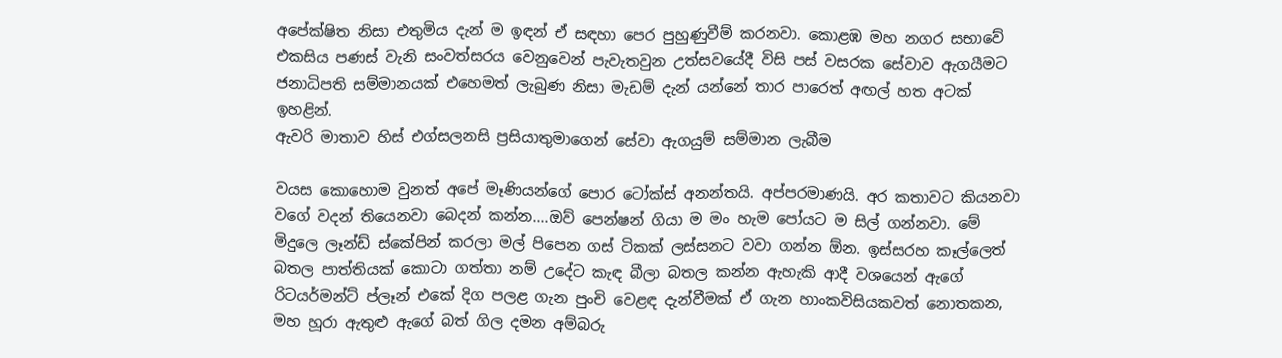අපේක්ෂිත නිසා එතුමිය දැන් ම ඉඳන් ඒ සඳහා පෙර පුහුණුවීම් කරනවා. කොළඹ මහ නගර සභාවේ එකසිය පණස් වැනි සංවත්සරය වෙනුවෙන් පැවැතවුන උත්සවයේදී විසි පස් වසරක සේවාව ඇගයීමට ජනාධිපති සම්මානයක් එහෙමත් ලැබුණ නිසා මැඩම් දැන් යන්නේ තාර පාරෙත් අඟල් හත අටක් ඉහළින්.
ඇවරි මාතාව හිස් එග්සලනසි ප්‍රසියාතුමාගෙන් සේවා ඇගයුම් සම්මාන ලැබීම

වයස කොහොම වුනත් අපේ මෑණියන්ගේ පොර ටෝක්ස් අනන්තයි. අප්පරමාණයි. අර කතාවට කියනවා වගේ වදන් තියෙනවා බෙදන් කන්න....ඔව් පෙන්ෂන් ගියා ම මං හැම පෝයට ම සිල් ගන්නවා. මේ මිදුලෙ ලෑන්ඩ් ස්කේපින් කරලා මල් පිපෙන ගස් ටිකක් ලස්සනට වවා ගන්න ඕන. ඉස්සරහ කෑල්ලෙත් බතල පාත්තියක් කොටා ගත්තා නම් උදේට කැඳ බීලා බතල කන්න ඇහැකි ආදී වශයෙන් ඇගේ රිටයර්මන්ට් ප්ලෑන් එකේ දිග පලළ ගැන පුංචි වෙළඳ දැන්වීමක් ඒ ගැන හාංකවිසියකවත් නොතකන, මහ හූරා ඇතුළු ඇගේ බත් ගිල දමන අම්බරු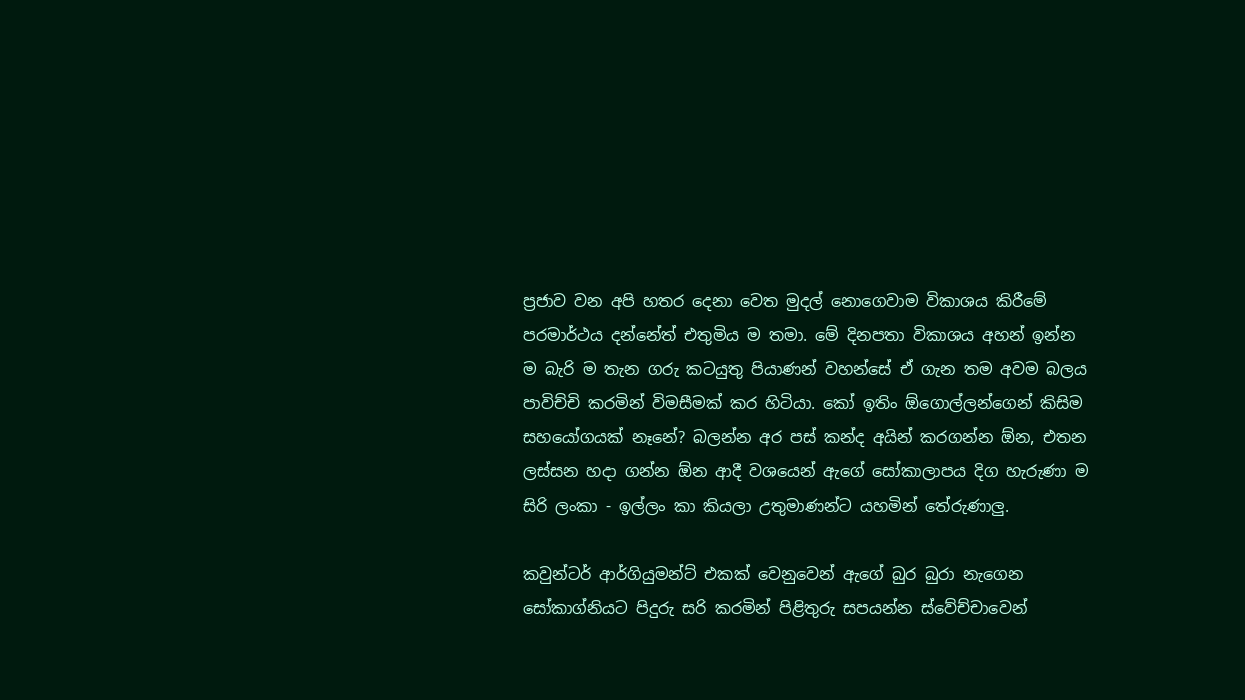ප්‍රජාව වන අපි හතර දෙනා වෙත මුදල් නොගෙවාම විකාශය කිරීමේ පරමාර්ථය දන්නේත් එතුමිය ම තමා. මේ දිනපතා විකාශය අහන් ඉන්න ම බැරි ම තැන ගරු කටයුතු පියාණන් වහන්සේ ඒ ගැන තම අවම බලය පාවිච්චි කරමින් විමසීමක් කර හිටියා. කෝ ඉතිං ඕගොල්ලන්ගෙන් කිසිම සහයෝගයක් නෑනේ? බලන්න අර පස් කන්ද අයින් කරගන්න ඕන, එතන ලස්සන හදා ගන්න ඕන ආදී වශයෙන් ඇගේ සෝකාලාපය දිග හැරුණා ම සිරි ලංකා - ඉල්ලං කා කියලා උතුමාණන්ට යහමින් තේරුණාලු.

කවුන්ටර් ආර්ගියුමන්ට් එකක් වෙනුවෙන් ඇගේ බුර බුරා නැගෙන සෝකාග්නියට පිදුරු සරි කරමින් පිළිතුරු සපයන්න ස්වේච්චාවෙන්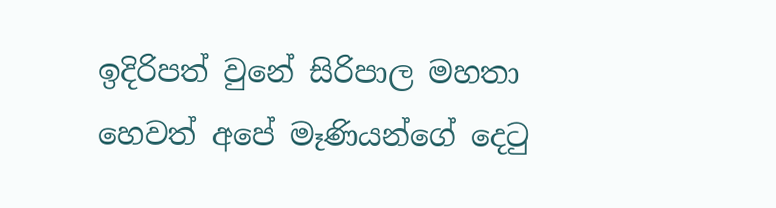ඉදිරිපත් වුනේ සිරිපාල මහතා හෙවත් අපේ මෑණියන්ගේ දෙටු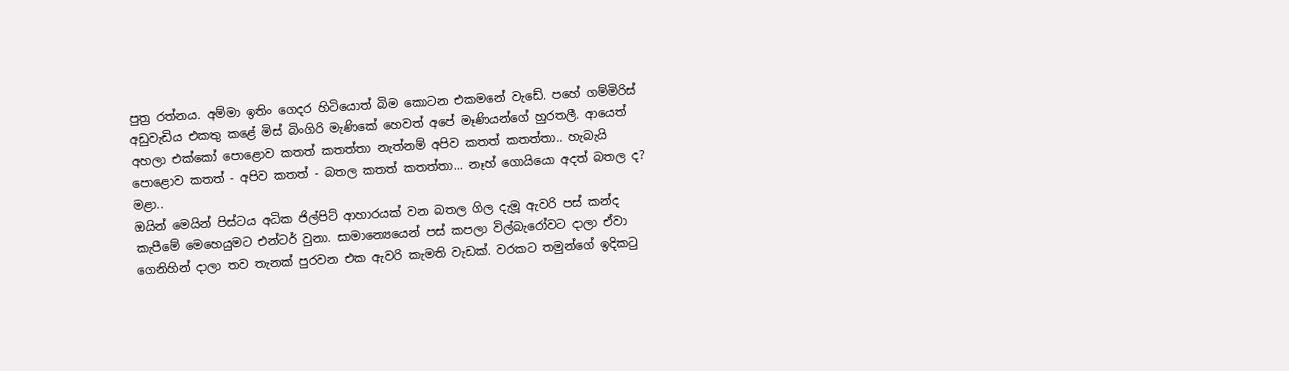පුත්‍ර රත්නය. අම්මා ඉතිං ගෙදර හිටියොත් බිම කොටන එකමනේ වැඩේ. පහේ ගම්මිරිස් අඩුවැඩිය එකතු කළේ මිස් බිංගිරි මැණිකේ හෙවත් අපේ මෑණියන්ගේ හුරතලී. ආයෙත් අහලා එක්කෝ පොළොව කතත් කතත්තා නැත්නම් අපිව කතත් කතත්තා.. හැබැයි පොළොව කතත් - අපිව කතත් - බතල කතත් කතත්තා... නෑහ් ගොයියො අදත් බතල ද? මළා..
ඔයින් මෙයින් පිස්ටය අධික ජිල්පිට් ආහාරයක් වන බතල ගිල දැමූ ඇවරි පස් කන්ද කැපීමේ මෙහෙයුමට එන්ටර් වුනා. සාමාන්‍යෙයෙන් පස් කපලා විල්බැරෝවට දාලා ඒවා ගෙනිහින් දාලා තව තැනක් පුරවන එක ඇවරි කැමති වැඩක්. වරකට තමුන්ගේ ඉදිකටු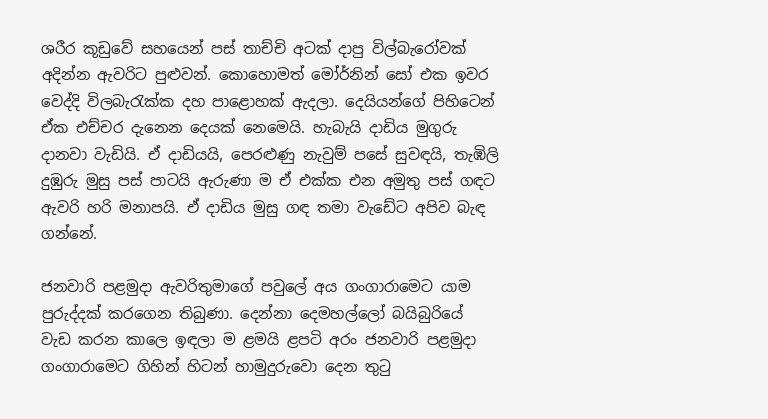ශරීර කූඩුවේ සහයෙන් පස් තාච්චි අටක් දාපු විල්බැරෝවක් අදින්න ඇවරිට පුළුවන්. කොහොමත් මෝර්නින් සෝ එක ඉවර වෙද්දි විලබැරැක්ක දහ පාළොහක් ඇදලා. දෙයියන්ගේ පිහිටෙන් ඒක එච්චර දැනෙන දෙයක් නෙමෙයි. හැබැයි දාඩිය මුගුරු දානවා වැඩියි. ඒ දාඩියයි, පෙරළුණු නැවුම් පසේ සුවඳයි, තැඹිලි දුඹුරු මුසු පස් පාටයි ඇරුණා ම ඒ එක්ක එන අමුතු පස් ගඳට ඇවරි හරි මනාපයි. ඒ දාඩිය මුසු ගඳ තමා වැඩේට අපිව බැඳ ගන්නේ.

ජනවාරි පළමුදා ඇවරිතුමාගේ පවුලේ අය ගංගාරාමෙට යාම පුරුද්දක් කරගෙන තිබුණා. දෙන්නා දෙමහල්ලෝ බයිබුරියේ වැඩ කරන කාලෙ ඉඳලා ම ළමයි ළපටි අරං ජනවාරි පළමුදා ගංගාරාමෙට ගිහින් හිටන් හාමුදුරුවො දෙන තුටු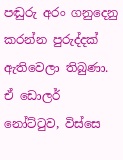පඬුරු අරං ගනුදෙනු කරන්න පුරුද්දක් ඇතිවෙලා තිබුණා. ඒ ඩොලර් නෝට්ටුව, විස්සෙ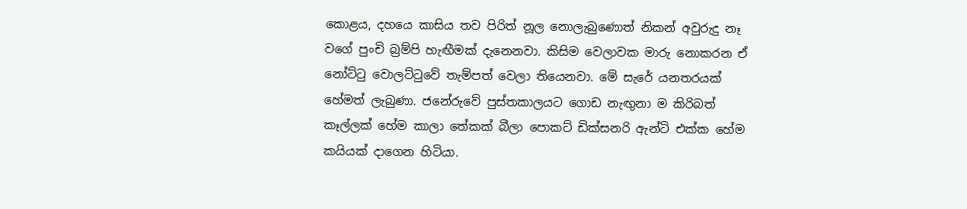කොළය, දහයෙ කාසිය තව පිරිත් නූල නොලැබුණොත් නිකන් අවුරුදු නෑ වගේ පුංචි බ්‍රම්පි හැඟීමක් දැනෙනවා. කිසිම වෙලාවක මාරු නොකරන ඒ නෝට්ටු වොලට්ටුවේ තැම්පත් වෙලා තියෙනවා. මේ සැරේ යනතරයක් හේමත් ලැබුණා. ජනේරුවේ පුස්තකාලයට ගොඩ නැඟුනා ම කිරිබත් කෑල්ලක් හේම කාලා තේකක් බීලා පොකට් ඩික්සනරි ඇන්ටි එක්ක හේම කයියක් දාගෙන හිටියා.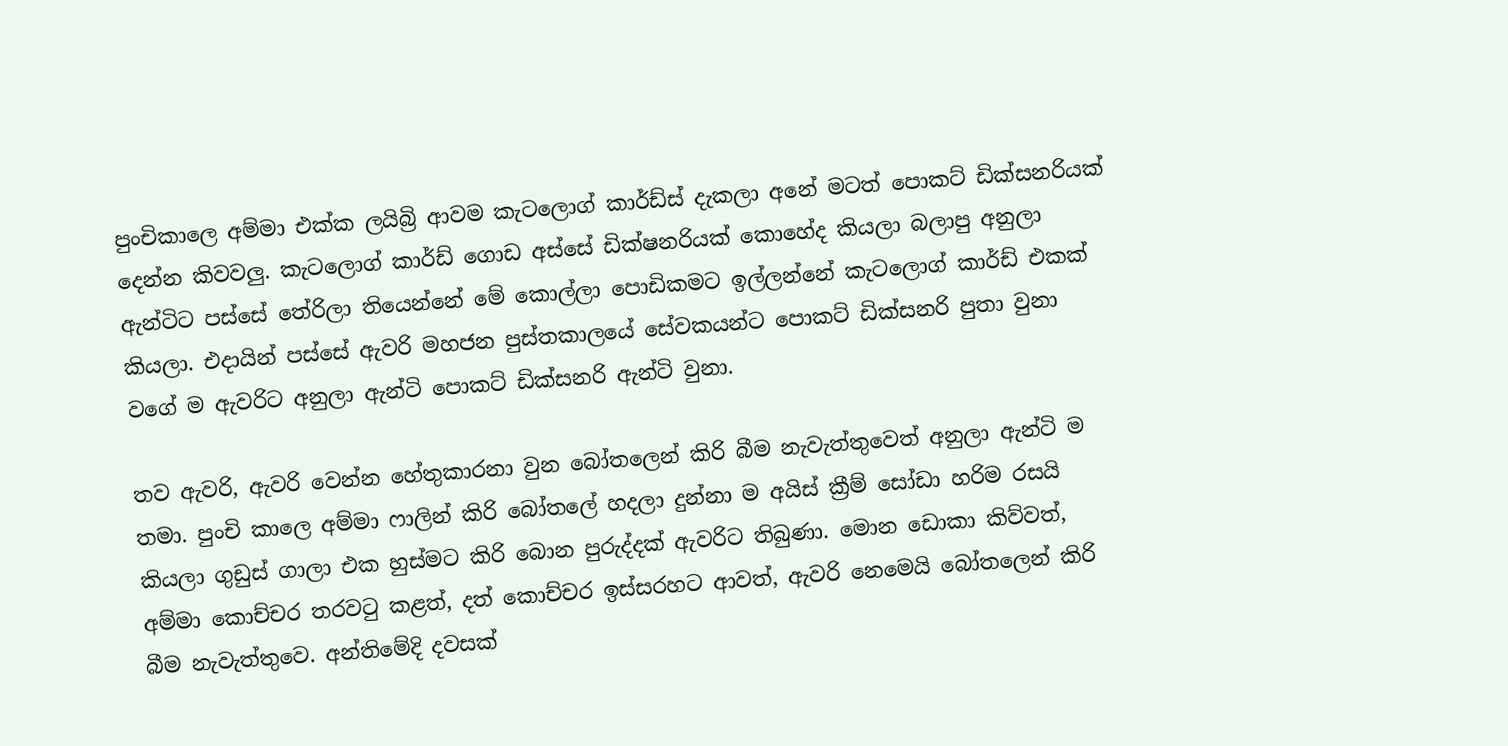පුංචිකාලෙ අම්මා එක්ක ලයිබ්‍රි ආවම කැටලොග් කාර්ඩ්ස් දැකලා අනේ මටත් පොකට් ඩික්සනරියක් දෙන්න කිවවලු. කැටලොග් කාර්ඩ් ගොඩ අස්සේ ඩික්ෂනරියක් කොහේද කියලා බලාපු අනුලා ඇන්ටිට පස්සේ තේරිලා තියෙන්නේ මේ කොල්ලා පොඩිකමට ඉල්ලන්නේ කැටලොග් කාර්ඩ් එකක් කියලා. එදායින් පස්සේ ඇවරි මහජන පුස්තකාලයේ සේවකයන්ට පොකට් ඩික්සනරි පුතා වුනා වගේ ම ඇවරිට අනුලා ඇන්ටි පොකට් ඩික්සනරි ඇන්ටි වුනා.

තව ඇවරි, ඇවරි වෙන්න හේතුකාරනා වුන බෝතලෙන් කිරි බීම නැවැත්තුවෙත් අනුලා ඇන්ටි ම තමා. පුංචි කාලෙ අම්මා ෆාලින් කිරි බෝතලේ හදලා දුන්නා ම අයිස් ක්‍රීම් සෝඩා හරිම රසයි කියලා ගුඩුස් ගාලා එක හුස්මට කිරි බොන පුරුද්දක් ඇවරිට තිබුණා. මොන ඩොකා කිව්වත්, අම්මා කොච්චර තරවටු කළත්, දත් කොච්චර ඉස්සරහට ආවත්, ඇවරි නෙමෙයි බෝතලෙන් කිරි බීම නැවැත්තුවෙ. අන්තිමේදි දවසක්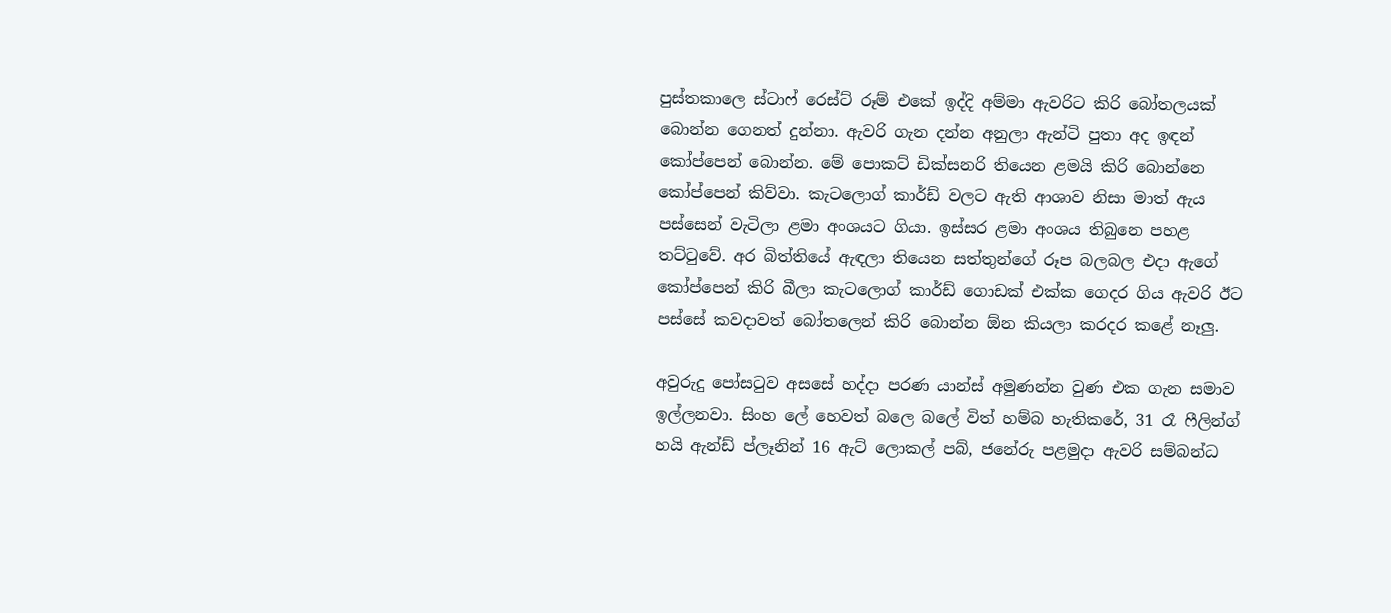පුස්තකාලෙ ස්ටාෆ් රෙස්ට් රූම් එකේ ඉද්දි අම්මා ඇවරිට කිරි බෝතලයක් බොන්න ගෙනත් දුන්නා. ඇවරි ගැන දන්න අනුලා ඇන්ටි පුතා අද ඉඳන් කෝප්පෙන් බොන්න. මේ පොකට් ඩික්සනරි තියෙන ළමයි කිරි බොන්නෙ කෝප්පෙන් කිව්වා. කැටලොග් කාර්ඩ් වලට ඇති ආශාව නිසා මාත් ඇය පස්සෙන් වැටිලා ළමා අංශයට ගියා. ඉස්සර ළමා අංශය තිබුනෙ පහළ තට්ටුවේ. අර බිත්තියේ ඇඳලා තියෙන සත්තුන්ගේ රූප බලබල එදා ඇගේ කෝප්පෙන් කිරි බීලා කැටලොග් කාර්ඩ් ගොඩක් එක්ක ගෙදර ගිය ඇවරි ඊට පස්සේ කවදාවත් බෝතලෙන් කිරි බොන්න ඕන කියලා කරදර කළේ නෑලු.

අවුරුදු පෝසටුව අසසේ හද්දා පරණ යාන්ස් අමුණන්න වුණ එක ගැන සමාව ඉල්ලනවා. සිංහ ලේ හෙවත් බලෙ බලේ විත් හම්බ හැතිකරේ, 31 රෑ ෆීලින්ග් හයි ඇන්ඩ් ප්ලෑනින් 16 ඇට් ලොකල් පබ්, ජනේරු පළමුදා ඇවරි සම්බන්ධ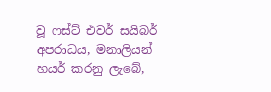වූ ෆස්ට් එවර් සයිබර් අපරාධය, මනාලියන් හයර් කරනු ලැබේ,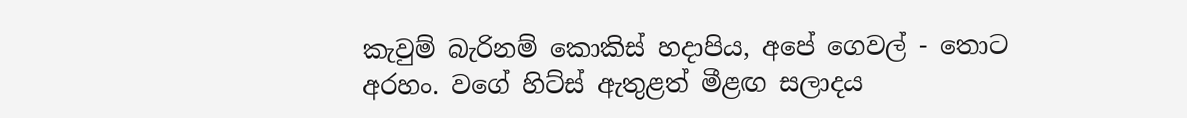කැවුම් බැරිනම් කොකිස් හදාපිය, අපේ ගෙවල් - තොට අරහං. වගේ හිට්ස් ඇතුළත් මීළඟ සලාදය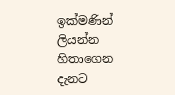ඉක්මණින් ලියන්න හිතාගෙන දැනට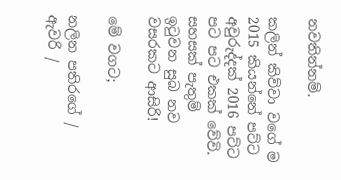නවතින්නම්.

කලින් කිව්වා වගේ ම 2015 කියන්නේ පට්ට අවුරුද්දක් 2016 පට්ට පට පට එකක් වේවි. සහසක් පැතුම් ඉටුවන සුබ නව වසරකට ආසිරි!

මේ වගට;

නලින පතිරගේ / ඇවරි /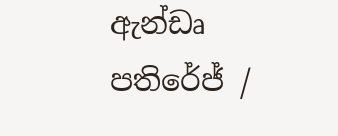ඇන්ඩෘ පතිරේජ් /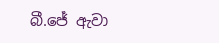බී.ජේ ඇවා